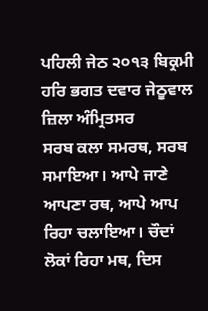ਪਹਿਲੀ ਜੇਠ ੨੦੧੩ ਬਿਕ੍ਰਮੀ ਹਰਿ ਭਗਤ ਦਵਾਰ ਜੇਠੂਵਾਲ ਜ਼ਿਲਾ ਅੰਮ੍ਰਿਤਸਰ
ਸਰਬ ਕਲਾ ਸਮਰਥ, ਸਰਬ ਸਮਾਇਆ। ਆਪੇ ਜਾਣੇ ਆਪਣਾ ਰਥ, ਆਪੇ ਆਪ ਰਿਹਾ ਚਲਾਇਆ। ਚੌਦਾਂ ਲੋਕਾਂ ਰਿਹਾ ਮਥ, ਦਿਸ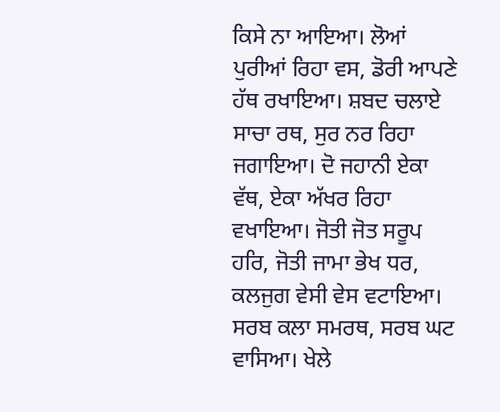ਕਿਸੇ ਨਾ ਆਇਆ। ਲੋਆਂ ਪੁਰੀਆਂ ਰਿਹਾ ਵਸ, ਡੋਰੀ ਆਪਣੇ ਹੱਥ ਰਖਾਇਆ। ਸ਼ਬਦ ਚਲਾਏ ਸਾਚਾ ਰਥ, ਸੁਰ ਨਰ ਰਿਹਾ ਜਗਾਇਆ। ਦੋ ਜਹਾਨੀ ਏਕਾ ਵੱਥ, ਏਕਾ ਅੱਖਰ ਰਿਹਾ ਵਖਾਇਆ। ਜੋਤੀ ਜੋਤ ਸਰੂਪ ਹਰਿ, ਜੋਤੀ ਜਾਮਾ ਭੇਖ ਧਰ, ਕਲਜੁਗ ਵੇਸੀ ਵੇਸ ਵਟਾਇਆ। ਸਰਬ ਕਲਾ ਸਮਰਥ, ਸਰਬ ਘਟ ਵਾਸਿਆ। ਖੇਲੇ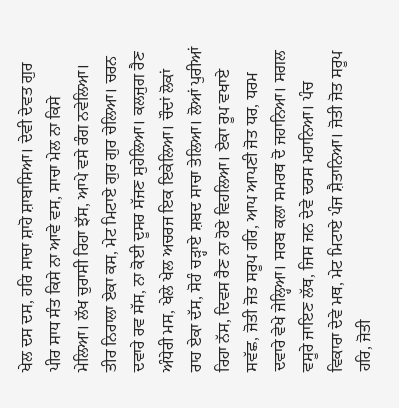ਖੇਲ ਦਸ ਦਸ, ਹਰਿ ਸਾਚਾ ਸ਼ਾਹੋ ਸ਼ਾਬਾਸਿਆ। ਦੇਵੀ ਦੇਵਤ ਗੁਰ ਪੀਰ ਸਾਧ ਸੰਤ ਕਿਸੇ ਨਾ ਆਵੇ ਵਸ, ਸਾਚਾ ਮੇਲ ਨਾ ਕਿਸੇ ਮੇਲਿਆ। ਲੱਖ ਚੁਰਾਸੀ ਰਿਹਾ ਝੱਸ, ਆਪੇ ਵਸੇ ਰੰਗ ਨਵੇਲਿਆ। ਤੀਰ ਨਿਰਾਲਾ ਏਕਾ ਕਸ, ਮੇਟ ਮਿਟਾਏ ਗੁਰ ਗੁਰ ਚੇਲਿਆ। ਚਰਨ ਦਵਾਰੇ ਰਵ ਸੱਸ, ਨਾ ਕੋਈ ਦੂਸਰ ਸੱਜਣ ਸੁਹੇਲਿਆ। ਕਲਜੁਗ ਰੈਣ ਅੰਧੇਰੀ ਮਸ, ਖੇਲੇ ਖੇਲ ਅਚਰਜ ਇਕ ਇਕੇਲਿਆ। ਚੌਦਾਂ ਲੋਕਾਂ ਰਾਹ ਏਕਾ ਦੱਸ, ਸੋਹੰ ਚੜ੍ਹਾਏ ਸ਼ਬਦ ਸਾਚਾ ਤੇਲਿਆ। ਲੋਆਂ ਪੁਰੀਆਂ ਰਿਹਾ ਨੱਸ, ਦਿਵਸ ਰੈਣ ਨਾ ਹੋਏ ਵਿਹਲਿਆ। ਏਕਾ ਰੂਪ ਵਖਾਏ ਸਵੱਛ, ਜੋਤੀ ਜੋਤ ਸਰੂਪ ਹਰਿ, ਆਪ ਆਪਣੀ ਜੋਤ ਧਰ, ਧਰਮ ਦਵਾਰੇ ਵੇਖੇ ਜੇਲ੍ਹਿਆ। ਸਰਬ ਕਲਾ ਸਮਰਥ ਦੋ ਜਹਾਨਿਆ। ਸਗਲ ਵਸੂਰੇ ਜਾਇਣ ਲੱਥ, ਜਿਸ ਜਨ ਦੇਵੇ ਦਰਸ ਮਹਾਨਿਆ। ਪੰਚ ਵਿਕਾਰਾ ਦੇਵੇ ਮਥ, ਮੇਟ ਮਿਟਾਏ ਪੰਜ ਸ਼ੈਤਾਨਿਆ। ਜੋਤੀ ਜੋਤ ਸਰੂਪ ਹਰਿ, ਜੋਤੀ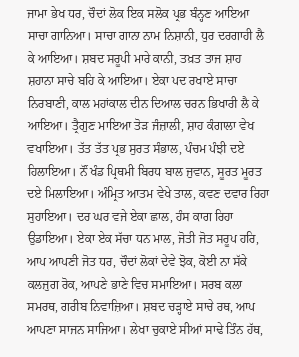ਜਾਮਾ ਭੇਖ ਧਰ, ਚੌਦਾਂ ਲੋਕ ਇਕ ਸਲੋਕ ਪ੍ਰਭ ਬੰਨ੍ਹਣ ਆਇਆ ਸਾਚਾ ਗਾਨਿਆ। ਸਾਚਾ ਗਾਨਾ ਨਾਮ ਨਿਸ਼ਾਨੀ, ਧੁਰ ਦਰਗਾਹੀ ਲੈ ਕੇ ਆਇਆ। ਸ਼ਬਦ ਸਰੂਪੀ ਮਾਰੇ ਕਾਨੀ, ਤਖ਼ਤ ਤਾਜ ਸ਼ਾਹ ਸ਼ਹਾਨਾ ਸਾਚੇ ਬਹਿ ਕੇ ਆਇਆ। ਏਕਾ ਪਦ ਰਖਾਏ ਸਾਚਾ ਨਿਰਬਾਣੀ, ਕਾਲ ਮਹਾਂਕਾਲ ਦੀਨ ਦਿਆਲ ਚਰਨ ਭਿਖਾਰੀ ਲੈ ਕੇ ਆਇਆ। ਤ੍ਰੈਗੁਣ ਮਾਇਆ ਤੋੜ ਜੰਜ਼ਾਲੀ, ਸ਼ਾਹ ਕੰਗਾਲਾ ਵੇਖ ਵਖਾਇਆ। ਤੱਤ ਤੱਤ ਪ੍ਰਭ ਸੁਰਤ ਸੰਭਾਲ, ਪੰਚਮ ਪੰਝੀ ਦਏ ਹਿਲਾਇਆ। ਨੌਂ ਖੰਡ ਪ੍ਰਿਥਮੀ ਬਿਰਧ ਬਾਲ ਜੁਵਾਨ, ਸੂਰਤ ਮੂਰਤ ਦਏ ਮਿਲਾਇਆ। ਅੰਮ੍ਰਿਤ ਆਤਮ ਵੇਖੇ ਤਾਲ, ਕਵਣ ਦਵਾਰ ਰਿਹਾ ਸੁਹਾਇਆ। ਦਰ ਘਰ ਵਜੇ ਏਕਾ ਛਾਲ, ਹੰਸ ਕਾਗ ਰਿਹਾ ਉਡਾਇਆ। ਏਕਾ ਏਕ ਸੱਚਾ ਧਨ ਮਾਲ, ਜੋਤੀ ਜੋਤ ਸਰੂਪ ਹਰਿ, ਆਪ ਆਪਣੀ ਜੋਤ ਧਰ, ਚੌਦਾਂ ਲੋਕਾਂ ਦੇਵੇ ਝੋਕ, ਕੋਈ ਨਾ ਸੱਕੇ ਕਲਜੁਗ ਰੋਕ, ਆਪਣੇ ਭਾਣੇ ਵਿਚ ਸਮਾਇਆ। ਸਰਬ ਕਲਾ ਸਮਰਥ, ਗਰੀਬ ਨਿਵਾਜ਼ਿਆ। ਸ਼ਬਦ ਚੜ੍ਹਾਏ ਸਾਚੇ ਰਥ, ਆਪ ਆਪਣਾ ਸਾਜਨ ਸਾਜਿਆ। ਲੇਖਾ ਚੁਕਾਏ ਸੀਆਂ ਸਾਢੇ ਤਿੰਨ ਹੱਥ,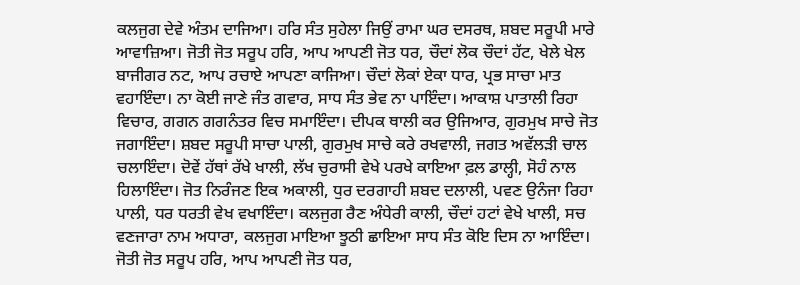ਕਲਜੁਗ ਦੇਵੇ ਅੰਤਮ ਦਾਜਿਆ। ਹਰਿ ਸੰਤ ਸੁਹੇਲਾ ਜਿਉਂ ਰਾਮਾ ਘਰ ਦਸਰਥ, ਸ਼ਬਦ ਸਰੂਪੀ ਮਾਰੇ ਆਵਾਜ਼ਿਆ। ਜੋਤੀ ਜੋਤ ਸਰੂਪ ਹਰਿ, ਆਪ ਆਪਣੀ ਜੋਤ ਧਰ, ਚੌਦਾਂ ਲੋਕ ਚੌਦਾਂ ਹੱਟ, ਖੇਲੇ ਖੇਲ ਬਾਜੀਗਰ ਨਟ, ਆਪ ਰਚਾਏ ਆਪਣਾ ਕਾਜਿਆ। ਚੌਦਾਂ ਲੋਕਾਂ ਏਕਾ ਧਾਰ, ਪ੍ਰਭ ਸਾਚਾ ਮਾਤ ਵਹਾਇੰਦਾ। ਨਾ ਕੋਈ ਜਾਣੇ ਜੰਤ ਗਵਾਰ, ਸਾਧ ਸੰਤ ਭੇਵ ਨਾ ਪਾਇੰਦਾ। ਆਕਾਸ਼ ਪਾਤਾਲੀ ਰਿਹਾ ਵਿਚਾਰ, ਗਗਨ ਗਗਨੰਤਰ ਵਿਚ ਸਮਾਇੰਦਾ। ਦੀਪਕ ਥਾਲੀ ਕਰ ਉਜਿਆਰ, ਗੁਰਮੁਖ ਸਾਚੇ ਜੋਤ ਜਗਾਇੰਦਾ। ਸ਼ਬਦ ਸਰੂਪੀ ਸਾਚਾ ਪਾਲੀ, ਗੁਰਮੁਖ ਸਾਚੇ ਕਰੇ ਰਖਵਾਲੀ, ਜਗਤ ਅਵੱਲੜੀ ਚਾਲ ਚਲਾਇੰਦਾ। ਦੋਵੇਂ ਹੱਥਾਂ ਰੱਖੇ ਖਾਲੀ, ਲੱਖ ਚੁਰਾਸੀ ਵੇਖੇ ਪਰਖੇ ਕਾਇਆ ਫ਼ਲ ਡਾਲ੍ਹੀ, ਸੋਹੰ ਨਾਲ ਹਿਲਾਇੰਦਾ। ਜੋਤ ਨਿਰੰਜਣ ਇਕ ਅਕਾਲੀ, ਧੁਰ ਦਰਗਾਹੀ ਸ਼ਬਦ ਦਲਾਲੀ, ਪਵਣ ਉਨੰਜਾ ਰਿਹਾ ਪਾਲੀ, ਧਰ ਧਰਤੀ ਵੇਖ ਵਖਾਇੰਦਾ। ਕਲਜੁਗ ਰੈਣ ਅੰਧੇਰੀ ਕਾਲੀ, ਚੌਦਾਂ ਹਟਾਂ ਵੇਖੇ ਖਾਲੀ, ਸਚ ਵਣਜਾਰਾ ਨਾਮ ਅਧਾਰਾ, ਕਲਜੁਗ ਮਾਇਆ ਝੂਠੀ ਛਾਇਆ ਸਾਧ ਸੰਤ ਕੋਇ ਦਿਸ ਨਾ ਆਇੰਦਾ। ਜੋਤੀ ਜੋਤ ਸਰੂਪ ਹਰਿ, ਆਪ ਆਪਣੀ ਜੋਤ ਧਰ,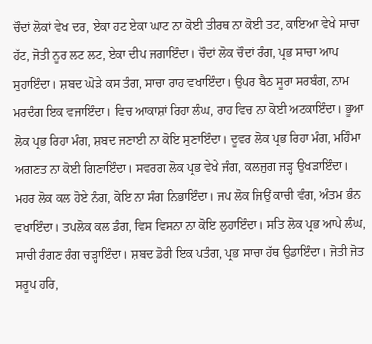ਚੌਦਾਂ ਲੋਕਾਂ ਵੇਖ ਦਰ, ਏਕਾ ਹਟ ਏਕਾ ਘਾਟ ਨਾ ਕੋਈ ਤੀਰਥ ਨਾ ਕੋਈ ਤਟ, ਕਾਇਆ ਵੇਖੇ ਸਾਚਾ ਹੱਟ, ਜੋਤੀ ਨੂਰ ਲਟ ਲਟ, ਏਕਾ ਦੀਪ ਜਗਾਇੰਦਾ। ਚੌਦਾਂ ਲੋਕ ਚੌਦਾਂ ਰੰਗ, ਪ੍ਰਭ ਸਾਚਾ ਆਪ ਸੁਹਾਇੰਦਾ। ਸ਼ਬਦ ਘੋੜੇ ਕਸ ਤੰਗ, ਸਾਚਾ ਰਾਹ ਵਖਾਇੰਦਾ। ਉਪਰ ਬੈਠ ਸੂਰਾ ਸਰਬੰਗ, ਨਾਮ ਮਰਦੰਗ ਇਕ ਵਜਾਇੰਦਾ। ਵਿਚ ਆਕਾਸ਼ਾਂ ਰਿਹਾ ਲੰਘ, ਰਾਹ ਵਿਚ ਨਾ ਕੋਈ ਅਟਕਾਇੰਦਾ। ਭੂਆ ਲੋਕ ਪ੍ਰਭ ਰਿਹਾ ਮੰਗ, ਸ਼ਬਦ ਜਣਾਈ ਨਾ ਕੋਇ ਸੁਣਾਇੰਦਾ। ਦੂਵਰ ਲੋਕ ਪ੍ਰਭ ਰਿਹਾ ਮੰਗ, ਮਹਿੰਮਾ ਅਗਣਤ ਨਾ ਕੋਈ ਗਿਣਾਇੰਦਾ। ਸਵਰਗ ਲੋਕ ਪ੍ਰਭ ਵੇਖੇ ਜੰਗ, ਕਲਜੁਗ ਜੜ੍ਹ ਉਖੜਾਇੰਦਾ। ਮਹਰ ਲੋਕ ਕਲ ਹੋਏ ਨੰਗ, ਕੋਇ ਨਾ ਸੰਗ ਨਿਭਾਇੰਦਾ। ਜਪ ਲੋਕ ਜਿਉਂ ਕਾਚੀ ਵੰਗ, ਅੰਤਮ ਭੰਨ ਵਖਾਇੰਦਾ। ਤਪਲੋਕ ਕਲ ਡੰਗ, ਵਿਸ ਵਿਸਨਾ ਨਾ ਕੋਇ ਲੁਹਾਇੰਦਾ। ਸਤਿ ਲੋਕ ਪ੍ਰਭ ਆਪੇ ਲੰਘ, ਸਾਚੀ ਰੰਗਣ ਰੰਗ ਚੜ੍ਹਾਇੰਦਾ। ਸ਼ਬਦ ਡੋਰੀ ਇਕ ਪਤੰਗ, ਪ੍ਰਭ ਸਾਚਾ ਹੱਥ ਉਡਾਇੰਦਾ। ਜੋਤੀ ਜੋਤ ਸਰੂਪ ਹਰਿ,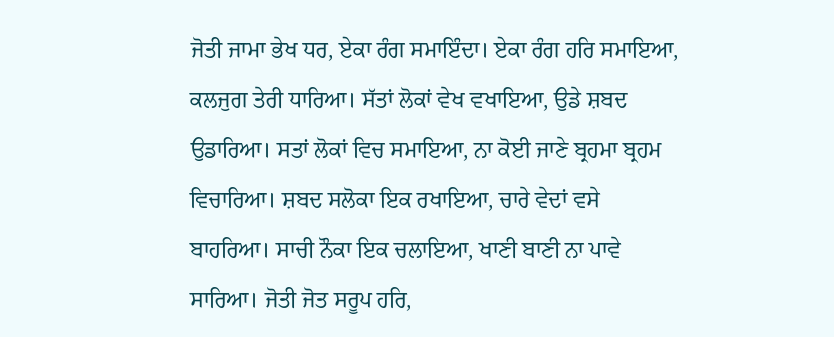ਜੋਤੀ ਜਾਮਾ ਭੇਖ ਧਰ, ਏਕਾ ਰੰਗ ਸਮਾਇੰਦਾ। ਏਕਾ ਰੰਗ ਹਰਿ ਸਮਾਇਆ, ਕਲਜੁਗ ਤੇਰੀ ਧਾਰਿਆ। ਸੱਤਾਂ ਲੋਕਾਂ ਵੇਖ ਵਖਾਇਆ, ਉਡੇ ਸ਼ਬਦ ਉਡਾਰਿਆ। ਸਤਾਂ ਲੋਕਾਂ ਵਿਚ ਸਮਾਇਆ, ਨਾ ਕੋਈ ਜਾਣੇ ਬ੍ਰਹਮਾ ਬ੍ਰਹਮ ਵਿਚਾਰਿਆ। ਸ਼ਬਦ ਸਲੋਕਾ ਇਕ ਰਖਾਇਆ, ਚਾਰੇ ਵੇਦਾਂ ਵਸੇ ਬਾਹਰਿਆ। ਸਾਚੀ ਨੌਕਾ ਇਕ ਚਲਾਇਆ, ਖਾਣੀ ਬਾਣੀ ਨਾ ਪਾਵੇ ਸਾਰਿਆ। ਜੋਤੀ ਜੋਤ ਸਰੂਪ ਹਰਿ,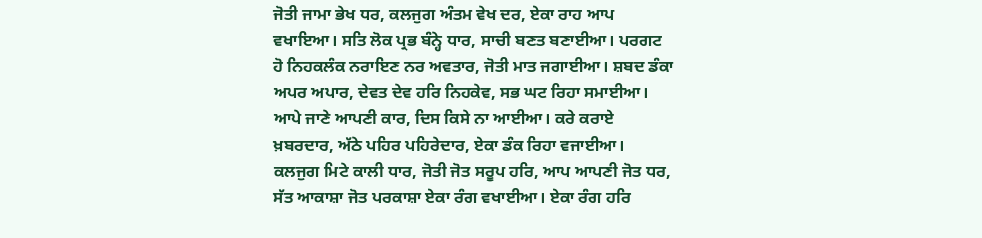ਜੋਤੀ ਜਾਮਾ ਭੇਖ ਧਰ, ਕਲਜੁਗ ਅੰਤਮ ਵੇਖ ਦਰ, ਏਕਾ ਰਾਹ ਆਪ ਵਖਾਇਆ। ਸਤਿ ਲੋਕ ਪ੍ਰਭ ਬੰਨ੍ਹੇ ਧਾਰ, ਸਾਚੀ ਬਣਤ ਬਣਾਈਆ। ਪਰਗਟ ਹੋ ਨਿਹਕਲੰਕ ਨਰਾਇਣ ਨਰ ਅਵਤਾਰ, ਜੋਤੀ ਮਾਤ ਜਗਾਈਆ। ਸ਼ਬਦ ਡੰਕਾ ਅਪਰ ਅਪਾਰ, ਦੇਵਤ ਦੇਵ ਹਰਿ ਨਿਹਕੇਵ, ਸਭ ਘਟ ਰਿਹਾ ਸਮਾਈਆ। ਆਪੇ ਜਾਣੇ ਆਪਣੀ ਕਾਰ, ਦਿਸ ਕਿਸੇ ਨਾ ਆਈਆ। ਕਰੇ ਕਰਾਏ ਖ਼ਬਰਦਾਰ, ਅੱਠੇ ਪਹਿਰ ਪਹਿਰੇਦਾਰ, ਏਕਾ ਡੰਕ ਰਿਹਾ ਵਜਾਈਆ। ਕਲਜੁਗ ਮਿਟੇ ਕਾਲੀ ਧਾਰ, ਜੋਤੀ ਜੋਤ ਸਰੂਪ ਹਰਿ, ਆਪ ਆਪਣੀ ਜੋਤ ਧਰ, ਸੱਤ ਆਕਾਸ਼ਾ ਜੋਤ ਪਰਕਾਸ਼ਾ ਏਕਾ ਰੰਗ ਵਖਾਈਆ। ਏਕਾ ਰੰਗ ਹਰਿ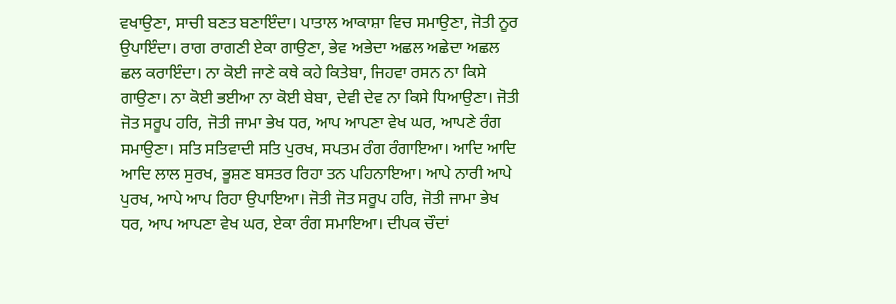ਵਖਾਉਣਾ, ਸਾਚੀ ਬਣਤ ਬਣਾਇੰਦਾ। ਪਾਤਾਲ ਆਕਾਸ਼ਾ ਵਿਚ ਸਮਾਉਣਾ, ਜੋਤੀ ਨੂਰ ਉਪਾਇੰਦਾ। ਰਾਗ ਰਾਗਣੀ ਏਕਾ ਗਾਉਣਾ, ਭੇਵ ਅਭੇਦਾ ਅਛਲ ਅਛੇਦਾ ਅਛਲ ਛਲ ਕਰਾਇੰਦਾ। ਨਾ ਕੋਈ ਜਾਣੇ ਕਥੇ ਕਹੇ ਕਿਤੇਬਾ, ਜਿਹਵਾ ਰਸਨ ਨਾ ਕਿਸੇ ਗਾਉਣਾ। ਨਾ ਕੋਈ ਭਈਆ ਨਾ ਕੋਈ ਬੇਬਾ, ਦੇਵੀ ਦੇਵ ਨਾ ਕਿਸੇ ਧਿਆਉਣਾ। ਜੋਤੀ ਜੋਤ ਸਰੂਪ ਹਰਿ, ਜੋਤੀ ਜਾਮਾ ਭੇਖ ਧਰ, ਆਪ ਆਪਣਾ ਵੇਖ ਘਰ, ਆਪਣੇ ਰੰਗ ਸਮਾਉਣਾ। ਸਤਿ ਸਤਿਵਾਦੀ ਸਤਿ ਪੁਰਖ, ਸਪਤਮ ਰੰਗ ਰੰਗਾਇਆ। ਆਦਿ ਆਦਿ ਆਦਿ ਲਾਲ ਸੁਰਖ, ਭੂਸ਼ਣ ਬਸਤਰ ਰਿਹਾ ਤਨ ਪਹਿਨਾਇਆ। ਆਪੇ ਨਾਰੀ ਆਪੇ ਪੁਰਖ, ਆਪੇ ਆਪ ਰਿਹਾ ਉਪਾਇਆ। ਜੋਤੀ ਜੋਤ ਸਰੂਪ ਹਰਿ, ਜੋਤੀ ਜਾਮਾ ਭੇਖ ਧਰ, ਆਪ ਆਪਣਾ ਵੇਖ ਘਰ, ਏਕਾ ਰੰਗ ਸਮਾਇਆ। ਦੀਪਕ ਚੌਦਾਂ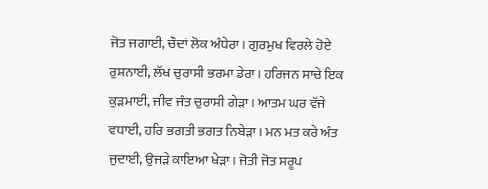ਜੋਤ ਜਗਾਈ, ਚੌਦਾਂ ਲੋਕ ਅੰਧੇਰਾ। ਗੁਰਮੁਖ ਵਿਰਲੇ ਹੋਏ ਰੁਸ਼ਨਾਈ, ਲੱਖ ਚੁਰਾਸੀ ਭਰਮਾ ਡੇਰਾ। ਹਰਿਜਨ ਸਾਚੇ ਇਕ ਕੁੜਮਾਈ, ਜੀਵ ਜੰਤ ਚੁਰਾਸੀ ਗੇੜਾ। ਆਤਮ ਘਰ ਵੱਜੇ ਵਧਾਈ, ਹਰਿ ਭਗਤੀ ਭਗਤ ਨਿਬੇੜਾ। ਮਨ ਮਤ ਕਰੇ ਅੰਤ ਜੁਦਾਈ, ਉਜੜੇ ਕਾਇਆ ਖੇੜਾ। ਜੋਤੀ ਜੋਤ ਸਰੂਪ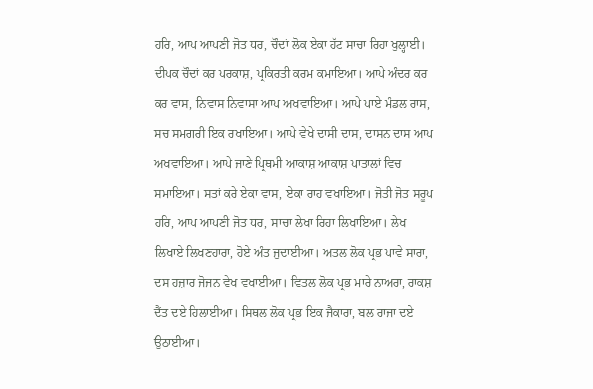ਹਰਿ, ਆਪ ਆਪਣੀ ਜੋਤ ਧਰ, ਚੌਦਾਂ ਲੋਕ ਏਕਾ ਹੱਟ ਸਾਚਾ ਰਿਹਾ ਖੁਲ੍ਹਾਈ। ਦੀਪਕ ਚੌਦਾਂ ਕਰ ਪਰਕਾਸ਼, ਪ੍ਰਕਿਰਤੀ ਕਰਮ ਕਮਾਇਆ। ਆਪੇ ਅੰਦਰ ਕਰ ਕਰ ਵਾਸ, ਨਿਵਾਸ ਨਿਵਾਸਾ ਆਪ ਅਖਵਾਇਆ। ਆਪੇ ਪਾਏ ਮੰਡਲ ਰਾਸ, ਸਚ ਸਮਗਰੀ ਇਕ ਰਖਾਇਆ। ਆਪੇ ਵੇਖੇ ਦਾਸੀ ਦਾਸ, ਦਾਸਨ ਦਾਸ ਆਪ ਅਖਵਾਇਆ। ਆਪੇ ਜਾਣੇ ਪ੍ਰਿਥਮੀ ਆਕਾਸ਼ ਆਕਾਸ਼ ਪਾਤਾਲਾਂ ਵਿਚ ਸਮਾਇਆ। ਸਤਾਂ ਕਰੇ ਏਕਾ ਵਾਸ, ਏਕਾ ਰਾਹ ਵਖਾਇਆ। ਜੋਤੀ ਜੋਤ ਸਰੂਪ ਹਰਿ, ਆਪ ਆਪਣੀ ਜੋਤ ਧਰ, ਸਾਚਾ ਲੇਖਾ ਰਿਹਾ ਲਿਖਾਇਆ। ਲੇਖ ਲਿਖਾਏ ਲਿਖਣਹਾਰਾ, ਹੋਏ ਅੰਤ ਜੁਦਾਈਆ। ਅਤਲ ਲੋਕ ਪ੍ਰਭ ਪਾਵੇ ਸਾਰਾ, ਦਸ ਹਜ਼ਾਰ ਜੋਜਨ ਵੇਖ ਵਖਾਈਆ। ਵਿਤਲ ਲੋਕ ਪ੍ਰਭ ਮਾਰੇ ਨਾਅਰਾ, ਰਾਕਸ਼ ਦੈਂਤ ਦਏ ਹਿਲਾਈਆ। ਸਿਥਲ ਲੋਕ ਪ੍ਰਭ ਇਕ ਜੈਕਾਰਾ, ਬਲ ਰਾਜਾ ਦਏ ਉਠਾਈਆ।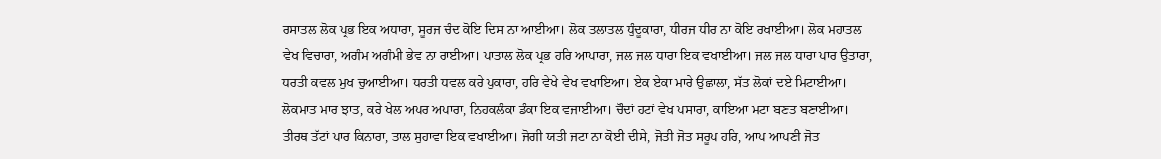ਰਸਾਤਲ ਲੋਕ ਪ੍ਰਭ ਇਕ ਅਧਾਰਾ, ਸੂਰਜ ਚੰਦ ਕੋਇ ਦਿਸ ਨਾ ਆਈਆ। ਲੋਕ ਤਲਾਤਲ ਧੁੰਦੂਕਾਰਾ, ਧੀਰਜ ਧੀਰ ਨਾ ਕੋਇ ਰਖਾਈਆ। ਲੋਕ ਮਹਾਤਲ ਵੇਖ ਵਿਚਾਰਾ, ਅਗੰਮ ਅਗੰਮੀ ਭੇਵ ਨਾ ਰਾਈਆ। ਪਾਤਾਲ ਲੋਕ ਪ੍ਰਭ ਹਰਿ ਆਪਾਰਾ, ਜਲ ਜਲ ਧਾਰਾ ਇਕ ਵਖਾਈਆ। ਜਲ ਜਲ ਧਾਰਾ ਪਾਰ ਉਤਾਰਾ, ਧਰਤੀ ਕਵਲ ਮੁਖ ਚੁਆਈਆ। ਧਰਤੀ ਧਵਲ ਕਰੇ ਪੁਕਾਰਾ, ਹਰਿ ਵੇਖੇ ਵੇਖ ਵਖਾਇਆ। ਏਕ ਏਕਾ ਮਾਰੇ ਉਛਾਲਾ, ਸੱਤ ਲੋਕਾਂ ਦਏ ਮਿਟਾਈਆ। ਲੋਕਮਾਤ ਮਾਰ ਝਾਤ, ਕਰੇ ਖੇਲ ਅਪਰ ਅਪਾਰਾ, ਨਿਹਕਲੰਕਾ ਡੰਕਾ ਇਕ ਵਜਾਈਆ। ਚੌਦਾਂ ਹਟਾਂ ਵੇਖ ਪਸਾਰਾ, ਕਾਇਆ ਮਟਾ ਬਣਤ ਬਣਾਈਆ। ਤੀਰਥ ਤੱਟਾਂ ਪਾਰ ਕਿਨਾਰਾ, ਤਾਲ ਸੁਹਾਵਾ ਇਕ ਵਖਾਈਆ। ਜੋਗੀ ਯਤੀ ਜਟਾ ਨਾ ਕੋਈ ਦੀਸੇ, ਜੋਤੀ ਜੋਤ ਸਰੂਪ ਹਰਿ, ਆਪ ਆਪਣੀ ਜੋਤ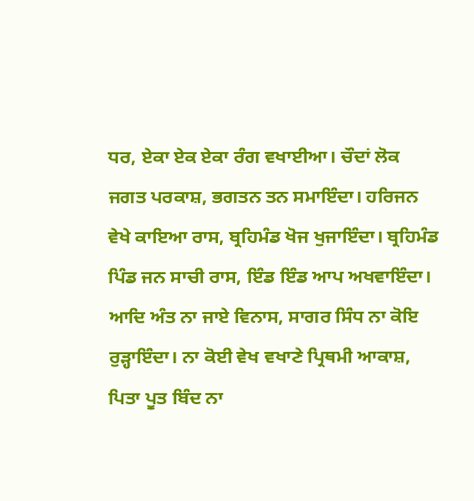ਧਰ, ਏਕਾ ਏਕ ਏਕਾ ਰੰਗ ਵਖਾਈਆ। ਚੌਦਾਂ ਲੋਕ ਜਗਤ ਪਰਕਾਸ਼, ਭਗਤਨ ਤਨ ਸਮਾਇੰਦਾ। ਹਰਿਜਨ ਵੇਖੇ ਕਾਇਆ ਰਾਸ, ਬ੍ਰਹਿਮੰਡ ਖੋਜ ਖੁਜਾਇੰਦਾ। ਬ੍ਰਹਿਮੰਡ ਪਿੰਡ ਜਨ ਸਾਚੀ ਰਾਸ, ਇੰਡ ਇੰਡ ਆਪ ਅਖਵਾਇੰਦਾ। ਆਦਿ ਅੰਤ ਨਾ ਜਾਏ ਵਿਨਾਸ, ਸਾਗਰ ਸਿੰਧ ਨਾ ਕੋਇ ਰੁੜ੍ਹਾਇੰਦਾ। ਨਾ ਕੋਈ ਵੇਖ ਵਖਾਣੇ ਪ੍ਰਿਥਮੀ ਆਕਾਸ਼, ਪਿਤਾ ਪੂਤ ਬਿੰਦ ਨਾ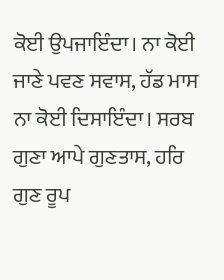ਕੋਈ ਉਪਜਾਇੰਦਾ। ਨਾ ਕੋਈ ਜਾਣੇ ਪਵਣ ਸਵਾਸ, ਹੱਡ ਮਾਸ ਨਾ ਕੋਈ ਦਿਸਾਇੰਦਾ। ਸਰਬ ਗੁਣਾ ਆਪੇ ਗੁਣਤਾਸ, ਹਰਿ ਗੁਣ ਰੂਪ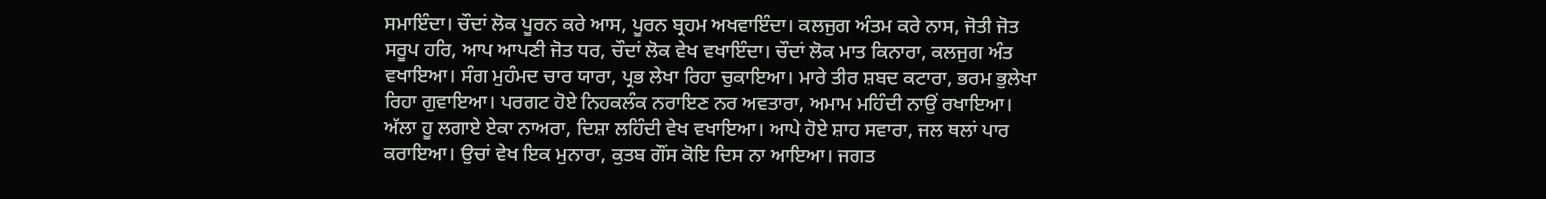ਸਮਾਇੰਦਾ। ਚੌਦਾਂ ਲੋਕ ਪੂਰਨ ਕਰੇ ਆਸ, ਪੂਰਨ ਬ੍ਰਹਮ ਅਖਵਾਇੰਦਾ। ਕਲਜੁਗ ਅੰਤਮ ਕਰੇ ਨਾਸ, ਜੋਤੀ ਜੋਤ ਸਰੂਪ ਹਰਿ, ਆਪ ਆਪਣੀ ਜੋਤ ਧਰ, ਚੌਦਾਂ ਲੋਕ ਵੇਖ ਵਖਾਇੰਦਾ। ਚੌਦਾਂ ਲੋਕ ਮਾਤ ਕਿਨਾਰਾ, ਕਲਜੁਗ ਅੰਤ ਵਖਾਇਆ। ਸੰਗ ਮੁਹੰਮਦ ਚਾਰ ਯਾਰਾ, ਪ੍ਰਭ ਲੇਖਾ ਰਿਹਾ ਚੁਕਾਇਆ। ਮਾਰੇ ਤੀਰ ਸ਼ਬਦ ਕਟਾਰਾ, ਭਰਮ ਭੁਲੇਖਾ ਰਿਹਾ ਗੁਵਾਇਆ। ਪਰਗਟ ਹੋਏ ਨਿਹਕਲੰਕ ਨਰਾਇਣ ਨਰ ਅਵਤਾਰਾ, ਅਮਾਮ ਮਹਿੰਦੀ ਨਾਉਂ ਰਖਾਇਆ। ਅੱਲਾ ਹੂ ਲਗਾਏ ਏਕਾ ਨਾਅਰਾ, ਦਿਸ਼ਾ ਲਹਿੰਦੀ ਵੇਖ ਵਖਾਇਆ। ਆਪੇ ਹੋਏ ਸ਼ਾਹ ਸਵਾਰਾ, ਜਲ ਥਲਾਂ ਪਾਰ ਕਰਾਇਆ। ਉਚਾਂ ਵੇਖ ਇਕ ਮੁਨਾਰਾ, ਕੁਤਬ ਗੌਂਸ ਕੋਇ ਦਿਸ ਨਾ ਆਇਆ। ਜਗਤ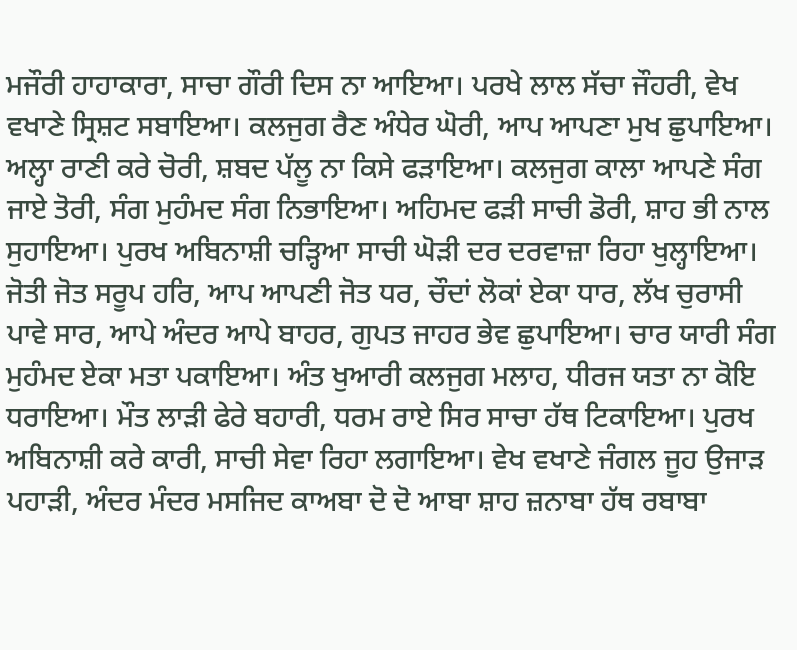ਮਜੌਰੀ ਹਾਹਾਕਾਰਾ, ਸਾਚਾ ਗੌਰੀ ਦਿਸ ਨਾ ਆਇਆ। ਪਰਖੇ ਲਾਲ ਸੱਚਾ ਜੌਹਰੀ, ਵੇਖ ਵਖਾਣੇ ਸ੍ਰਿਸ਼ਟ ਸਬਾਇਆ। ਕਲਜੁਗ ਰੈਣ ਅੰਧੇਰ ਘੋਰੀ, ਆਪ ਆਪਣਾ ਮੁਖ ਛੁਪਾਇਆ। ਅਲ੍ਹਾ ਰਾਣੀ ਕਰੇ ਚੋਰੀ, ਸ਼ਬਦ ਪੱਲੂ ਨਾ ਕਿਸੇ ਫੜਾਇਆ। ਕਲਜੁਗ ਕਾਲਾ ਆਪਣੇ ਸੰਗ ਜਾਏ ਤੋਰੀ, ਸੰਗ ਮੁਹੰਮਦ ਸੰਗ ਨਿਭਾਇਆ। ਅਹਿਮਦ ਫੜੀ ਸਾਚੀ ਡੋਰੀ, ਸ਼ਾਹ ਭੀ ਨਾਲ ਸੁਹਾਇਆ। ਪੁਰਖ ਅਬਿਨਾਸ਼ੀ ਚੜ੍ਹਿਆ ਸਾਚੀ ਘੋੜੀ ਦਰ ਦਰਵਾਜ਼ਾ ਰਿਹਾ ਖੁਲ੍ਹਾਇਆ। ਜੋਤੀ ਜੋਤ ਸਰੂਪ ਹਰਿ, ਆਪ ਆਪਣੀ ਜੋਤ ਧਰ, ਚੌਦਾਂ ਲੋਕਾਂ ਏਕਾ ਧਾਰ, ਲੱਖ ਚੁਰਾਸੀ ਪਾਵੇ ਸਾਰ, ਆਪੇ ਅੰਦਰ ਆਪੇ ਬਾਹਰ, ਗੁਪਤ ਜਾਹਰ ਭੇਵ ਛੁਪਾਇਆ। ਚਾਰ ਯਾਰੀ ਸੰਗ ਮੁਹੰਮਦ ਏਕਾ ਮਤਾ ਪਕਾਇਆ। ਅੰਤ ਖੁਆਰੀ ਕਲਜੁਗ ਮਲਾਹ, ਧੀਰਜ ਯਤਾ ਨਾ ਕੋਇ ਧਰਾਇਆ। ਮੌਤ ਲਾੜੀ ਫੇਰੇ ਬਹਾਰੀ, ਧਰਮ ਰਾਏ ਸਿਰ ਸਾਚਾ ਹੱਥ ਟਿਕਾਇਆ। ਪੁਰਖ ਅਬਿਨਾਸ਼ੀ ਕਰੇ ਕਾਰੀ, ਸਾਚੀ ਸੇਵਾ ਰਿਹਾ ਲਗਾਇਆ। ਵੇਖ ਵਖਾਣੇ ਜੰਗਲ ਜੂਹ ਉਜਾੜ ਪਹਾੜੀ, ਅੰਦਰ ਮੰਦਰ ਮਸਜਿਦ ਕਾਅਬਾ ਦੋ ਦੋ ਆਬਾ ਸ਼ਾਹ ਜ਼ਨਾਬਾ ਹੱਥ ਰਬਾਬਾ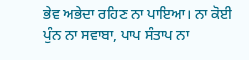ਭੇਵ ਅਭੇਦਾ ਰਹਿਣ ਨਾ ਪਾਇਆ। ਨਾ ਕੋਈ ਪੁੰਨ ਨਾ ਸਵਾਬਾ, ਪਾਪ ਸੰਤਾਪ ਨਾ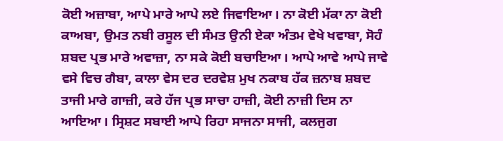ਕੋਈ ਅਜ਼ਾਬਾ, ਆਪੇ ਮਾਰੇ ਆਪੇ ਲਏ ਜਿਵਾਇਆ। ਨਾ ਕੋਈ ਮੱਕਾ ਨਾ ਕੋਈ ਕਾਅਬਾ, ਉਮਤ ਨਬੀ ਰਸੂਲ ਦੀ ਸੰਮਤ ਉਨੀ ਏਕਾ ਅੰਤਮ ਵੇਖੇ ਖਵਾਬਾ, ਸੋਹੰ ਸ਼ਬਦ ਪ੍ਰਭ ਮਾਰੇ ਅਵਾਜ਼ਾ, ਨਾ ਸਕੇ ਕੋਈ ਬਚਾਇਆ। ਆਪੇ ਆਵੇ ਆਪੇ ਜਾਵੇ ਵਸੇ ਵਿਚ ਗੈਬਾ, ਕਾਲਾ ਵੇਸ ਦਰ ਦਰਵੇਸ਼ ਮੁਖ ਨਕਾਬ ਹੱਕ ਜ਼ਨਾਬ ਸ਼ਬਦ ਤਾਜੀ ਮਾਰੇ ਗਾਜ਼ੀ, ਕਰੇ ਹੱਜ ਪ੍ਰਭ ਸਾਚਾ ਹਾਜ਼ੀ, ਕੋਈ ਨਾਜ਼ੀ ਦਿਸ ਨਾ ਆਇਆ। ਸ੍ਰਿਸ਼ਟ ਸਬਾਈ ਆਪੇ ਰਿਹਾ ਸਾਜਨਾ ਸਾਜੀ, ਕਲਜੁਗ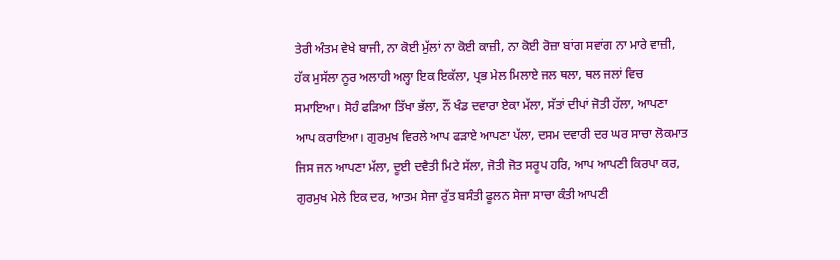ਤੇਰੀ ਅੰਤਮ ਵੇਖੇ ਬਾਜੀ, ਨਾ ਕੋਈ ਮੁੱਲਾਂ ਨਾ ਕੋਈ ਕਾਜ਼ੀ, ਨਾ ਕੋਈ ਰੋਜ਼ਾ ਬਾਂਗ ਸਵਾਂਗ ਨਾ ਮਾਰੇ ਵਾਜ਼ੀ, ਹੱਕ ਮੁਸੱਲਾ ਨੂਰ ਅਲਾਹੀ ਅਲ੍ਹਾ ਇਕ ਇਕੱਲਾ, ਪ੍ਰਭ ਮੇਲ ਮਿਲਾਏ ਜਲ ਥਲਾ, ਥਲ ਜਲਾਂ ਵਿਚ ਸਮਾਇਆ। ਸੋਹੰ ਫੜਿਆ ਤਿੱਖਾ ਭੱਲਾ, ਨੌਂ ਖੰਡ ਦਵਾਰਾ ਏਕਾ ਮੱਲਾ, ਸੱਤਾਂ ਦੀਪਾਂ ਜੋਤੀ ਹੱਲਾ, ਆਪਣਾ ਆਪ ਕਰਾਇਆ। ਗੁਰਮੁਖ ਵਿਰਲੇ ਆਪ ਫੜਾਏ ਆਪਣਾ ਪੱਲਾ, ਦਸਮ ਦਵਾਰੀ ਦਰ ਘਰ ਸਾਚਾ ਲੋਕਮਾਤ ਜਿਸ ਜਨ ਆਪਣਾ ਮੱਲਾ, ਦੂਈ ਦਵੈਤੀ ਮਿਟੇ ਸੱਲਾ, ਜੋਤੀ ਜੋਤ ਸਰੂਪ ਹਰਿ, ਆਪ ਆਪਣੀ ਕਿਰਪਾ ਕਰ, ਗੁਰਮੁਖ ਮੇਲੇ ਇਕ ਦਰ, ਆਤਮ ਸੇਜਾ ਰੁੱਤ ਬਸੰਤੀ ਫੂਲਨ ਸੇਜਾ ਸਾਚਾ ਕੰਤੀ ਆਪਣੀ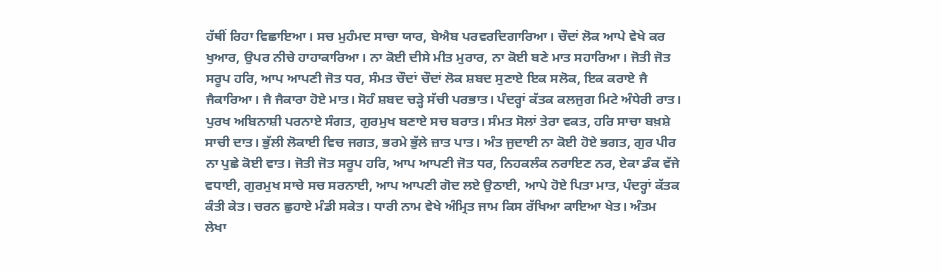ਹੱਥੀਂ ਰਿਹਾ ਵਿਛਾਇਆ। ਸਚ ਮੁਹੰਮਦ ਸਾਚਾ ਯਾਰ, ਬੇਐਬ ਪਰਵਰਦਿਗਾਰਿਆ। ਚੌਦਾਂ ਲੋਕ ਆਪੇ ਵੇਖੇ ਕਰ ਖੁਆਰ, ਉਪਰ ਨੀਚੇ ਹਾਹਾਕਾਰਿਆ। ਨਾ ਕੋਈ ਦੀਸੇ ਮੀਤ ਮੁਰਾਰ, ਨਾ ਕੋਈ ਬਣੇ ਮਾਤ ਸਹਾਰਿਆ। ਜੋਤੀ ਜੋਤ ਸਰੂਪ ਹਰਿ, ਆਪ ਆਪਣੀ ਜੋਤ ਧਰ, ਸੰਮਤ ਚੌਦਾਂ ਚੌਦਾਂ ਲੋਕ ਸ਼ਬਦ ਸੁਣਾਏ ਇਕ ਸਲੋਕ, ਇਕ ਕਰਾਏ ਜੈ ਜੈਕਾਰਿਆ। ਜੈ ਜੈਕਾਰਾ ਹੋਏ ਮਾਤ। ਸੋਹੰ ਸ਼ਬਦ ਚੜ੍ਹੇ ਸੱਚੀ ਪਰਭਾਤ। ਪੰਦਰ੍ਹਾਂ ਕੱਤਕ ਕਲਜੁਗ ਮਿਟੇ ਅੰਧੇਰੀ ਰਾਤ। ਪੁਰਖ ਅਬਿਨਾਸ਼ੀ ਪਰਨਾਏ ਸੰਗਤ, ਗੁਰਮੁਖ ਬਣਾਏ ਸਚ ਬਰਾਤ। ਸੰਮਤ ਸੋਲਾਂ ਤੇਰਾ ਵਕਤ, ਹਰਿ ਸਾਚਾ ਬਖ਼ਸ਼ੇ ਸਾਚੀ ਦਾਤ। ਭੁੱਲੀ ਲੋਕਾਈ ਵਿਚ ਜਗਤ, ਭਰਮੇ ਭੁੱਲੇ ਜ਼ਾਤ ਪਾਤ। ਅੰਤ ਜੁਦਾਈ ਨਾ ਕੋਈ ਹੋਏ ਭਗਤ, ਗੁਰ ਪੀਰ ਨਾ ਪੁਛੇ ਕੋਈ ਵਾਤ। ਜੋਤੀ ਜੋਤ ਸਰੂਪ ਹਰਿ, ਆਪ ਆਪਣੀ ਜੋਤ ਧਰ, ਨਿਹਕਲੰਕ ਨਰਾਇਣ ਨਰ, ਏਕਾ ਡੰਕ ਵੱਜੇ ਵਧਾਈ, ਗੁਰਮੁਖ ਸਾਚੇ ਸਚ ਸਰਨਾਈ, ਆਪ ਆਪਣੀ ਗੋਦ ਲਏ ਉਠਾਈ, ਆਪੇ ਹੋਏ ਪਿਤਾ ਮਾਤ, ਪੰਦਰ੍ਹਾਂ ਕੱਤਕ ਕੰਤੀ ਕੇਤ। ਚਰਨ ਛੁਹਾਏ ਮੰਡੀ ਸਕੇਤ। ਧਾਰੀ ਨਾਮ ਵੇਖੇ ਅੰਮ੍ਰਿਤ ਜਾਮ ਕਿਸ ਰੱਖਿਆ ਕਾਇਆ ਖੇਤ। ਅੰਤਮ ਲੇਖਾ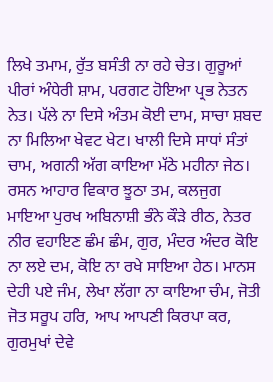ਲਿਖੇ ਤਮਾਮ, ਰੁੱਤ ਬਸੰਤੀ ਨਾ ਰਹੇ ਚੇਤ। ਗੁਰੂਆਂ ਪੀਰਾਂ ਅੰਧੇਰੀ ਸ਼ਾਮ, ਪਰਗਟ ਹੋਇਆ ਪ੍ਰਭ ਨੇਤਨ ਨੇਤ। ਪੱਲੇ ਨਾ ਦਿਸੇ ਅੰਤਮ ਕੋਈ ਦਾਮ, ਸਾਚਾ ਸ਼ਬਦ ਨਾ ਮਿਲਿਆ ਖੇਵਟ ਖੇਟ। ਖਾਲੀ ਦਿਸੇ ਸਾਧਾਂ ਸੰਤਾਂ ਚਾਮ, ਅਗਨੀ ਅੱਗ ਕਾਇਆ ਮੱਠੇ ਮਹੀਨਾ ਜੇਠ। ਰਸਨ ਆਹਾਰ ਵਿਕਾਰ ਝੂਠਾ ਤਮ, ਕਲਜੁਗ ਮਾਇਆ ਪੁਰਖ ਅਬਿਨਾਸ਼ੀ ਭੰਨੇ ਕੌੜੇ ਰੀਠ, ਨੇਤਰ ਨੀਰ ਵਹਾਇਣ ਛੰਮ ਛੰਮ, ਗੁਰ, ਮੰਦਰ ਅੰਦਰ ਕੋਇ ਨਾ ਲਏ ਦਮ, ਕੋਇ ਨਾ ਰਖੇ ਸਾਇਆ ਹੇਠ। ਮਾਨਸ ਦੇਹੀ ਪਏ ਜੰਮ, ਲੇਖਾ ਲੱਗਾ ਨਾ ਕਾਇਆ ਚੰਮ, ਜੋਤੀ ਜੋਤ ਸਰੂਪ ਹਰਿ, ਆਪ ਆਪਣੀ ਕਿਰਪਾ ਕਰ, ਗੁਰਮੁਖਾਂ ਦੇਵੇ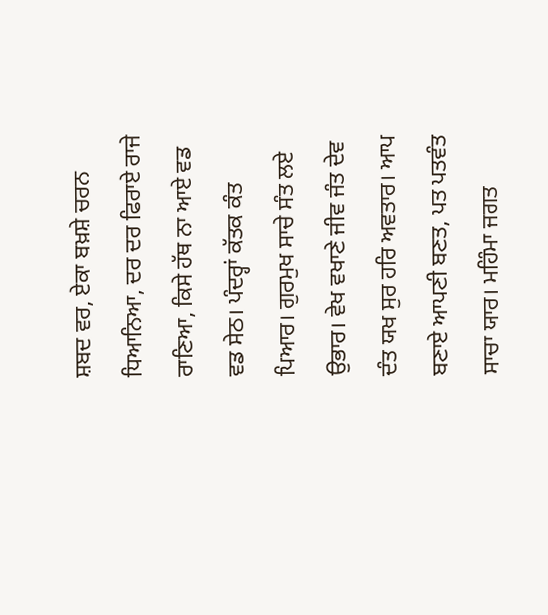ਸ਼ਬਦ ਵਰ, ਏਕਾ ਬਖ਼ਸ਼ੇ ਚਰਨ ਧਿਆਨਿਆ, ਦਰ ਦਰ ਫਿਰਾਏ ਰਾਜੇ ਰਾਣਿਆ, ਕਿਸੇ ਹੱਥ ਨਾ ਆਏ ਵਡ ਵਡ ਸੇਠ। ਪੰਦਰ੍ਹਾਂ ਕੱਤਕ ਕੰਤ ਪਿਆਰ। ਗੁਰਮੁਖ ਸਾਚੇ ਸੰਤ ਲਏ ਉਭਾਰ। ਵੇਖ ਵਖਾਣੇ ਜੀਵ ਜੰਤ ਦੇਵ ਦੰਤ ਯਖ ਸੁਰ ਹਰਿ ਅਵਤਾਰ। ਆਪ ਬਣਾਏ ਆਪਣੀ ਬਣਤ, ਪਤ ਪਤਵੰਤ ਸਾਚਾ ਯਾਰ। ਮਹਿੰਮਾ ਜਗਤ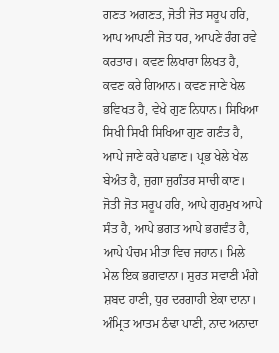ਗਣਤ ਅਗਣਤ, ਜੋਤੀ ਜੋਤ ਸਰੂਪ ਹਰਿ, ਆਪ ਆਪਣੀ ਜੋਤ ਧਰ, ਆਪਣੇ ਰੰਗ ਰਵੇ ਕਰਤਾਰ। ਕਵਣ ਲਿਖਾਰਾ ਲਿਖਤ ਹੈ, ਕਵਣ ਕਰੇ ਗਿਆਨ। ਕਵਣ ਜਾਣੇ ਖੇਲ ਭਵਿਖਤ ਹੈ, ਵੇਖੇ ਗੁਣ ਨਿਧਾਨ। ਸਿਖਿਆ ਸਿਖੀ ਸਿਖੀ ਸਿਖਿਆ ਗੁਣ ਗਣੰਤ ਹੈ, ਆਪੇ ਜਾਣੇ ਕਰੇ ਪਛਾਣ। ਪ੍ਰਭ ਖੇਲੇ ਖੇਲ ਬੇਅੰਤ ਹੈ, ਜੁਗਾ ਜੁਗੰਤਰ ਸਾਚੀ ਕਾਣ। ਜੋਤੀ ਜੋਤ ਸਰੂਪ ਹਰਿ, ਆਪੇ ਗੁਰਮੁਖ ਆਪੇ ਸੰਤ ਹੈ, ਆਪੇ ਭਗਤ ਆਪੇ ਭਗਵੰਤ ਹੈ, ਆਪੇ ਪੰਚਮ ਮੀਤਾ ਵਿਚ ਜਹਾਨ। ਮਿਲੇ ਮੇਲ ਇਕ ਭਗਵਾਨਾ। ਸੁਰਤ ਸਵਾਣੀ ਮੰਗੇ ਸ਼ਬਦ ਹਾਣੀ, ਧੁਰ ਦਰਗਾਹੀ ਏਕਾ ਦਾਨਾ। ਅੰਮ੍ਰਿਤ ਆਤਮ ਠੰਢਾ ਪਾਣੀ, ਨਾਦ ਅਨਾਦਾ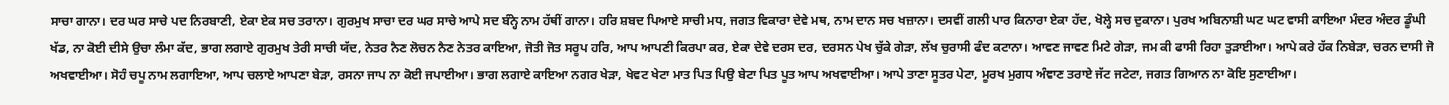ਸਾਚਾ ਗਾਨਾ। ਦਰ ਘਰ ਸਾਚੇ ਪਦ ਨਿਰਬਾਣੀ, ਏਕਾ ਏਕ ਸਚ ਤਰਾਨਾ। ਗੁਰਮੁਖ ਸਾਚਾ ਦਰ ਘਰ ਸਾਚੇ ਆਪੇ ਸਦ ਬੰਨ੍ਹੇ ਨਾਮ ਹੱਥੀਂ ਗਾਨਾ। ਹਰਿ ਸ਼ਬਦ ਪਿਆਏ ਸਾਚੀ ਮਧ, ਜਗਤ ਵਿਕਾਰਾ ਦੇਵੇ ਮਥ, ਨਾਮ ਦਾਨ ਸਚ ਖਜ਼ਾਨਾ। ਦਸਵੀਂ ਗਲੀ ਪਾਰ ਕਿਨਾਰਾ ਏਕਾ ਹੱਦ, ਖੋਲ੍ਹੇ ਸਚ ਦੁਕਾਨਾ। ਪੁਰਖ ਅਬਿਨਾਸ਼ੀ ਘਟ ਘਟ ਵਾਸੀ ਕਾਇਆ ਮੰਦਰ ਅੰਦਰ ਡੂੰਘੀ ਖੱਡ, ਨਾ ਕੋਈ ਦੀਸੇ ਉਚਾ ਲੰਮਾ ਕੱਦ, ਭਾਗ ਲਗਾਏ ਗੁਰਮੁਖ ਤੇਰੀ ਸਾਚੀ ਯੱਦ, ਨੇਤਰ ਨੈਣ ਲੋਚਨ ਨੈਣ ਨੇਤਰ ਕਾਇਆ, ਜੋਤੀ ਜੋਤ ਸਰੂਪ ਹਰਿ, ਆਪ ਆਪਣੀ ਕਿਰਪਾ ਕਰ, ਏਕਾ ਦੇਵੇ ਦਰਸ ਦਰ, ਦਰਸਨ ਪੇਖ ਚੁੱਕੇ ਗੇੜਾ, ਲੱਖ ਚੁਰਾਸੀ ਫੰਦ ਕਟਾਨਾ। ਆਵਣ ਜਾਵਣ ਮਿਟੇ ਗੇੜਾ, ਜਮ ਕੀ ਫਾਸੀ ਰਿਹਾ ਤੁੜਾਈਆ। ਆਪੇ ਕਰੇ ਹੱਕ ਨਿਬੇੜਾ, ਚਰਨ ਦਾਸੀ ਜੋ ਅਖਵਾਈਆ। ਸੋਹੰ ਚਪੂ ਨਾਮ ਲਗਾਇਆ, ਆਪ ਚਲਾਏ ਆਪਣਾ ਬੇੜਾ, ਰਸਨਾ ਜਾਪ ਨਾ ਕੋਈ ਜਪਾਈਆ। ਭਾਗ ਲਗਾਏ ਕਾਇਆ ਨਗਰ ਖੇੜਾ, ਖੇਵਟ ਖੇਟਾ ਮਾਤ ਪਿਤ ਪਿਉ ਬੇਟਾ ਪਿਤ ਪੂਤ ਆਪ ਅਖਵਾਈਆ। ਆਪੇ ਤਾਣਾ ਸੂਤਰ ਪੇਟਾ, ਮੂਰਖ ਮੁਗਧ ਅੰਞਾਣ ਤਰਾਏ ਜੱਟ ਜਟੇਟਾ, ਜਗਤ ਗਿਆਨ ਨਾ ਕੋਇ ਸੁਣਾਈਆ।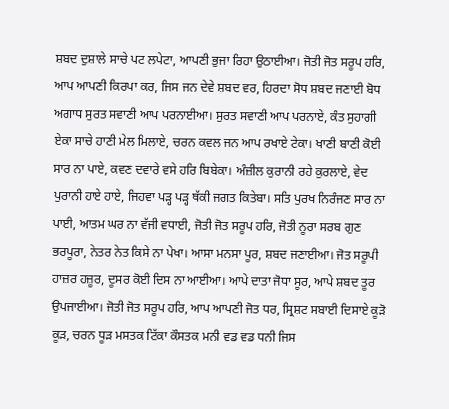ਸ਼ਬਦ ਦੁਸ਼ਾਲੇ ਸਾਚੇ ਪਟ ਲਪੇਟਾ, ਆਪਣੀ ਭੁਜਾ ਰਿਹਾ ਉਠਾਈਆ। ਜੋਤੀ ਜੋਤ ਸਰੂਪ ਹਰਿ, ਆਪ ਆਪਣੀ ਕਿਰਪਾ ਕਰ, ਜਿਸ ਜਨ ਦੇਵੇ ਸ਼ਬਦ ਵਰ, ਹਿਰਦਾ ਸੋਧ ਸ਼ਬਦ ਜਣਾਈ ਬੋਧ ਅਗਾਧ ਸੁਰਤ ਸਵਾਣੀ ਆਪ ਪਰਨਾਈਆ। ਸੁਰਤ ਸਵਾਣੀ ਆਪ ਪਰਨਾਏ, ਕੰਤ ਸੁਹਾਗੀ ਏਕਾ ਸਾਚੇ ਹਾਣੀ ਮੇਲ ਮਿਲਾਏ, ਚਰਨ ਕਵਲ ਜਨ ਆਪ ਰਖਾਏ ਟੇਕਾ। ਖਾਣੀ ਬਾਣੀ ਕੋਈ ਸਾਰ ਨਾ ਪਾਏ, ਕਵਣ ਦਵਾਰੇ ਵਸੇ ਹਰਿ ਬਿਬੇਕਾ। ਅੰਜ਼ੀਲ ਕੁਰਾਨੀ ਰਹੇ ਕੁਰਲਾਏ, ਵੇਦ ਪੁਰਾਨੀ ਹਾਏ ਹਾਏ, ਜਿਹਵਾ ਪੜ੍ਹ ਪੜ੍ਹ ਥੱਕੀ ਜਗਤ ਕਿਤੇਬਾ। ਸਤਿ ਪੁਰਖ ਨਿਰੰਜਣ ਸਾਰ ਨਾ ਪਾਈ, ਆਤਮ ਘਰ ਨਾ ਵੱਜੀ ਵਧਾਈ, ਜੋਤੀ ਜੋਤ ਸਰੂਪ ਹਰਿ, ਜੋਤੀ ਨੂਰਾ ਸਰਬ ਗੁਣ ਭਰਪੂਰਾ, ਨੇਤਰ ਨੇਤ ਕਿਸੇ ਨਾ ਪੇਖਾ। ਆਸਾ ਮਨਸਾ ਪੂਰ, ਸ਼ਬਦ ਜਣਾਈਆ। ਜੋਤ ਸਰੂਪੀ ਹਾਜ਼ਰ ਹਜ਼ੂਰ, ਦੂਸਰ ਕੋਈ ਦਿਸ ਨਾ ਆਈਆ। ਆਪੇ ਦਾਤਾ ਜੋਧਾ ਸੂਰ, ਆਪੇ ਸ਼ਬਦ ਤੂਰ ਉਪਜਾਈਆ। ਜੋਤੀ ਜੋਤ ਸਰੂਪ ਹਰਿ, ਆਪ ਆਪਣੀ ਜੋਤ ਧਰ, ਸ੍ਰਿਸ਼ਟ ਸਬਾਈ ਦਿਸਾਏ ਕੂੜੋ ਕੂੜ, ਚਰਨ ਧੂੜ ਮਸਤਕ ਟਿੱਕਾ ਕੌਸਤਕ ਮਨੀ ਵਡ ਵਡ ਧਨੀ ਜਿਸ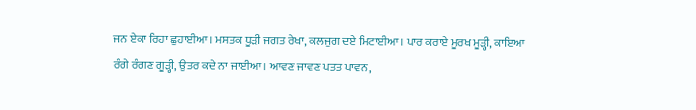ਜਨ ਏਕਾ ਰਿਹਾ ਛੁਹਾਈਆ। ਮਸਤਕ ਧੂੜੀ ਜਗਤ ਰੇਖਾ, ਕਲਜੁਗ ਦਏ ਮਿਟਾਈਆ। ਪਾਰ ਕਰਾਏ ਮੂਰਖ ਮੂੜ੍ਹੀ, ਕਾਇਆ ਰੰਗੇ ਰੰਗਣ ਗੂੜ੍ਹੀ, ਉਤਰ ਕਦੇ ਨਾ ਜਾਈਆ। ਆਵਣ ਜਾਵਣ ਪਤਤ ਪਾਵਨ,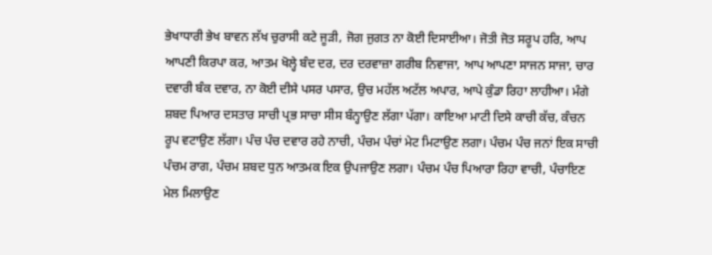ਭੇਖਾਧਾਰੀ ਭੇਖ ਬਾਵਨ ਲੱਖ ਚੁਰਾਸੀ ਕਟੇ ਜੂੜੀ, ਜੋਗ ਜੁਗਤ ਨਾ ਕੋਈ ਦਿਸਾਈਆ। ਜੋਤੀ ਜੋਤ ਸਰੂਪ ਹਰਿ, ਆਪ ਆਪਣੀ ਕਿਰਪਾ ਕਰ, ਆਤਮ ਖੋਲ੍ਹੇ ਬੰਦ ਦਰ, ਦਰ ਦਰਵਾਜ਼ਾ ਗਰੀਬ ਨਿਵਾਜਾ, ਆਪ ਆਪਣਾ ਸਾਜਨ ਸਾਜਾ, ਚਾਰ ਦਵਾਰੀ ਬੰਕ ਦਵਾਰ, ਨਾ ਕੋਈ ਦੀਸੇ ਪਸਰ ਪਸਾਰ, ਉਚ ਮਹੱਲ ਅਟੱਲ ਅਪਾਰ, ਆਪੇ ਕੁੰਡਾ ਰਿਹਾ ਲਾਹੀਆ। ਮੰਗੇ ਸ਼ਬਦ ਪਿਆਰ ਦਸਤਾਰ ਸਾਚੀ ਪ੍ਰਭ ਸਾਚਾ ਸੀਸ ਬੰਨ੍ਹਾਉਣ ਲੱਗਾ ਪੱਗਾ। ਕਾਇਆ ਮਾਟੀ ਦਿਸੇ ਕਾਚੀ ਕੱਚ, ਕੰਚਨ ਰੂਪ ਵਟਾਉਣ ਲੱਗਾ। ਪੰਚ ਪੰਚ ਦਵਾਰ ਰਹੇ ਨਾਚੀ, ਪੰਚਮ ਪੰਚਾਂ ਮੇਟ ਮਿਟਾਉਣ ਲਗਾ। ਪੰਚਮ ਪੰਚ ਜਨਾਂ ਇਕ ਸਾਚੀ ਪੰਚਮ ਰਾਗ, ਪੰਚਮ ਸ਼ਬਦ ਧੁਨ ਆਤਮਕ ਇਕ ਉਪਜਾਉਣ ਲਗਾ। ਪੰਚਮ ਪੰਚ ਪਿਆਰਾ ਰਿਹਾ ਵਾਚੀ, ਪੰਚਾਇਣ ਮੇਲ ਮਿਲਾਉਣ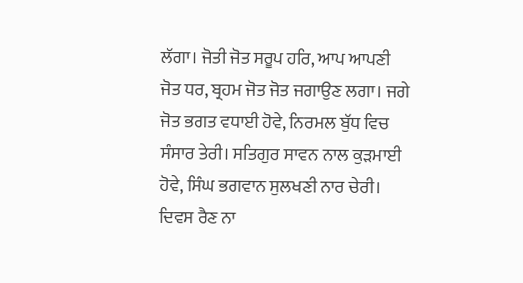ਲੱਗਾ। ਜੋਤੀ ਜੋਤ ਸਰੂਪ ਹਰਿ, ਆਪ ਆਪਣੀ ਜੋਤ ਧਰ, ਬ੍ਰਹਮ ਜੋਤ ਜੋਤ ਜਗਾਉਣ ਲਗਾ। ਜਗੇ ਜੋਤ ਭਗਤ ਵਧਾਈ ਹੋਵੇ, ਨਿਰਮਲ ਬੁੱਧ ਵਿਚ ਸੰਸਾਰ ਤੇਰੀ। ਸਤਿਗੁਰ ਸਾਵਨ ਨਾਲ ਕੁੜਮਾਈ ਹੋਵੇ, ਸਿੰਘ ਭਗਵਾਨ ਸੁਲਖਣੀ ਨਾਰ ਚੇਰੀ। ਦਿਵਸ ਰੈਣ ਨਾ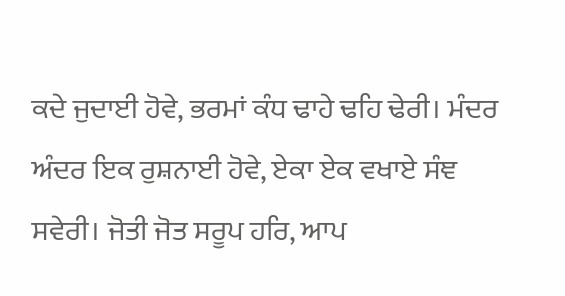ਕਦੇ ਜੁਦਾਈ ਹੋਵੇ, ਭਰਮਾਂ ਕੰਧ ਢਾਹੇ ਢਹਿ ਢੇਰੀ। ਮੰਦਰ ਅੰਦਰ ਇਕ ਰੁਸ਼ਨਾਈ ਹੋਵੇ, ਏਕਾ ਏਕ ਵਖਾਏ ਸੰਞ ਸਵੇਰੀ। ਜੋਤੀ ਜੋਤ ਸਰੂਪ ਹਰਿ, ਆਪ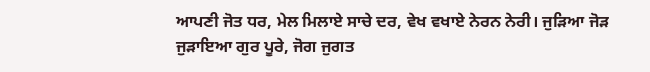ਆਪਣੀ ਜੋਤ ਧਰ, ਮੇਲ ਮਿਲਾਏ ਸਾਚੇ ਦਰ, ਵੇਖ ਵਖਾਏ ਨੇਰਨ ਨੇਰੀ। ਜੁੜਿਆ ਜੋੜ ਜੁੜਾਇਆ ਗੁਰ ਪੂਰੇ, ਜੋਗ ਜੁਗਤ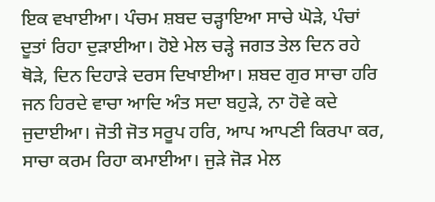ਇਕ ਵਖਾਈਆ। ਪੰਚਮ ਸ਼ਬਦ ਚੜ੍ਹਾਇਆ ਸਾਚੇ ਘੋੜੇ, ਪੰਚਾਂ ਦੂਤਾਂ ਰਿਹਾ ਦੁੜਾਈਆ। ਹੋਏ ਮੇਲ ਚੜ੍ਹੇ ਜਗਤ ਤੇਲ ਦਿਨ ਰਹੇ ਥੋੜੇ, ਦਿਨ ਦਿਹਾੜੇ ਦਰਸ ਦਿਖਾਈਆ। ਸ਼ਬਦ ਗੁਰ ਸਾਚਾ ਹਰਿ ਜਨ ਹਿਰਦੇ ਵਾਚਾ ਆਦਿ ਅੰਤ ਸਦਾ ਬਹੁੜੇ, ਨਾ ਹੋਵੇ ਕਦੇ ਜੁਦਾਈਆ। ਜੋਤੀ ਜੋਤ ਸਰੂਪ ਹਰਿ, ਆਪ ਆਪਣੀ ਕਿਰਪਾ ਕਰ, ਸਾਚਾ ਕਰਮ ਰਿਹਾ ਕਮਾਈਆ। ਜੁੜੇ ਜੋੜ ਮੇਲ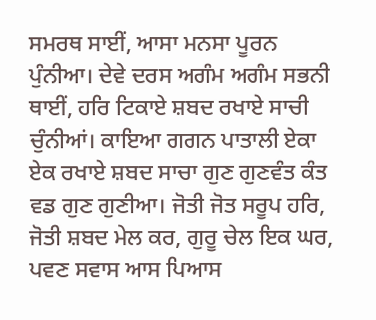ਸਮਰਥ ਸਾਈਂ, ਆਸਾ ਮਨਸਾ ਪੂਰਨ ਪੁੰਨੀਆ। ਦੇਵੇ ਦਰਸ ਅਗੰਮ ਅਗੰਮ ਸਭਨੀ ਥਾਈਂ, ਹਰਿ ਟਿਕਾਏ ਸ਼ਬਦ ਰਖਾਏ ਸਾਚੀ ਚੁੰਨੀਆਂ। ਕਾਇਆ ਗਗਨ ਪਾਤਾਲੀ ਏਕਾ ਏਕ ਰਖਾਏ ਸ਼ਬਦ ਸਾਚਾ ਗੁਣ ਗੁਣਵੰਤ ਕੰਤ ਵਡ ਗੁਣ ਗੁਣੀਆ। ਜੋਤੀ ਜੋਤ ਸਰੂਪ ਹਰਿ, ਜੋਤੀ ਸ਼ਬਦ ਮੇਲ ਕਰ, ਗੁਰੂ ਚੇਲ ਇਕ ਘਰ, ਪਵਣ ਸਵਾਸ ਆਸ ਪਿਆਸ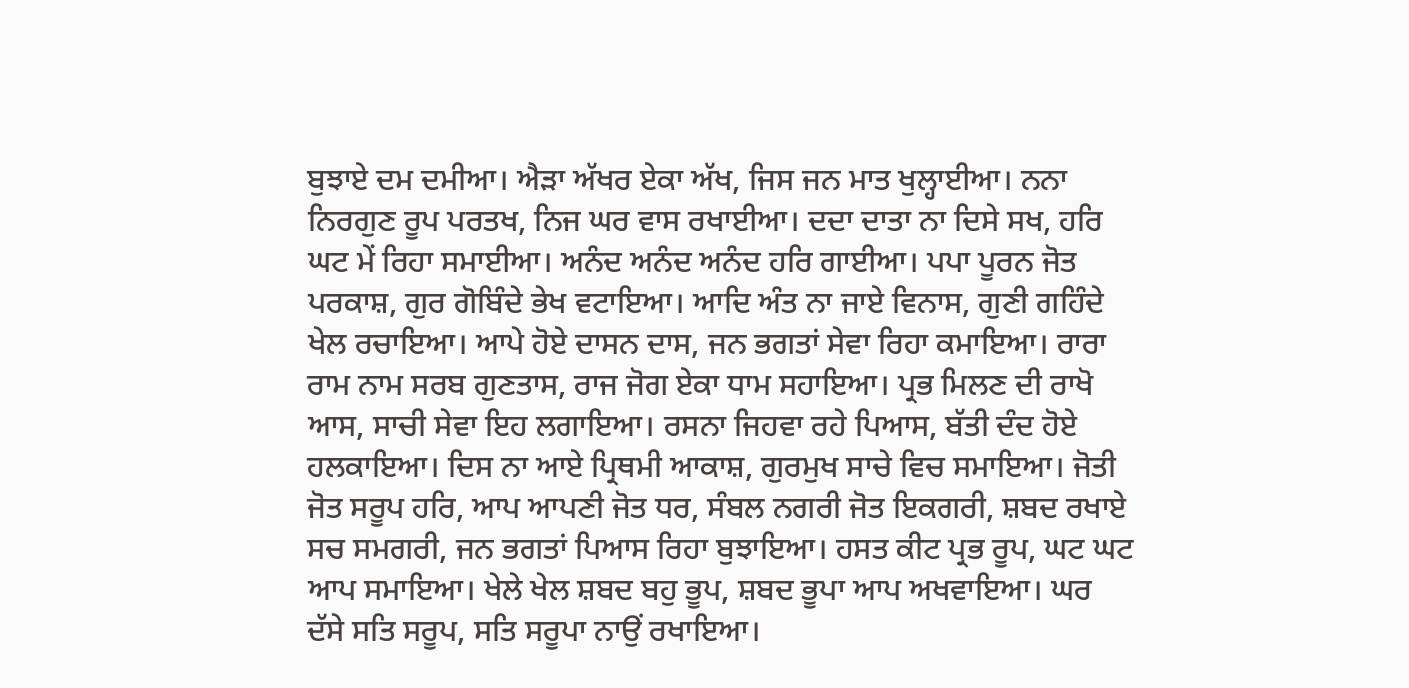ਬੁਝਾਏ ਦਮ ਦਮੀਆ। ਐੜਾ ਅੱਖਰ ਏਕਾ ਅੱਖ, ਜਿਸ ਜਨ ਮਾਤ ਖੁਲ੍ਹਾਈਆ। ਨਨਾ ਨਿਰਗੁਣ ਰੂਪ ਪਰਤਖ, ਨਿਜ ਘਰ ਵਾਸ ਰਖਾਈਆ। ਦਦਾ ਦਾਤਾ ਨਾ ਦਿਸੇ ਸਖ, ਹਰਿ ਘਟ ਮੇਂ ਰਿਹਾ ਸਮਾਈਆ। ਅਨੰਦ ਅਨੰਦ ਅਨੰਦ ਹਰਿ ਗਾਈਆ। ਪਪਾ ਪੂਰਨ ਜੋਤ ਪਰਕਾਸ਼, ਗੁਰ ਗੋਬਿੰਦੇ ਭੇਖ ਵਟਾਇਆ। ਆਦਿ ਅੰਤ ਨਾ ਜਾਏ ਵਿਨਾਸ, ਗੁਣੀ ਗਹਿੰਦੇ ਖੇਲ ਰਚਾਇਆ। ਆਪੇ ਹੋਏ ਦਾਸਨ ਦਾਸ, ਜਨ ਭਗਤਾਂ ਸੇਵਾ ਰਿਹਾ ਕਮਾਇਆ। ਰਾਰਾ ਰਾਮ ਨਾਮ ਸਰਬ ਗੁਣਤਾਸ, ਰਾਜ ਜੋਗ ਏਕਾ ਧਾਮ ਸਹਾਇਆ। ਪ੍ਰਭ ਮਿਲਣ ਦੀ ਰਾਖੋ ਆਸ, ਸਾਚੀ ਸੇਵਾ ਇਹ ਲਗਾਇਆ। ਰਸਨਾ ਜਿਹਵਾ ਰਹੇ ਪਿਆਸ, ਬੱਤੀ ਦੰਦ ਹੋਏ ਹਲਕਾਇਆ। ਦਿਸ ਨਾ ਆਏ ਪ੍ਰਿਥਮੀ ਆਕਾਸ਼, ਗੁਰਮੁਖ ਸਾਚੇ ਵਿਚ ਸਮਾਇਆ। ਜੋਤੀ ਜੋਤ ਸਰੂਪ ਹਰਿ, ਆਪ ਆਪਣੀ ਜੋਤ ਧਰ, ਸੰਬਲ ਨਗਰੀ ਜੋਤ ਇਕਗਰੀ, ਸ਼ਬਦ ਰਖਾਏ ਸਚ ਸਮਗਰੀ, ਜਨ ਭਗਤਾਂ ਪਿਆਸ ਰਿਹਾ ਬੁਝਾਇਆ। ਹਸਤ ਕੀਟ ਪ੍ਰਭ ਰੂਪ, ਘਟ ਘਟ ਆਪ ਸਮਾਇਆ। ਖੇਲੇ ਖੇਲ ਸ਼ਬਦ ਬਹੁ ਭੂਪ, ਸ਼ਬਦ ਭੂਪਾ ਆਪ ਅਖਵਾਇਆ। ਘਰ ਦੱਸੇ ਸਤਿ ਸਰੂਪ, ਸਤਿ ਸਰੂਪਾ ਨਾਉਂ ਰਖਾਇਆ।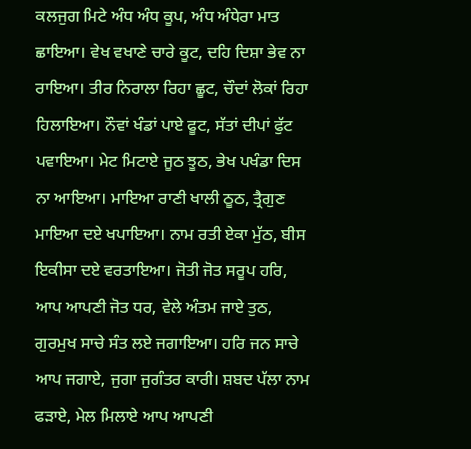ਕਲਜੁਗ ਮਿਟੇ ਅੰਧ ਅੰਧ ਕੂਪ, ਅੰਧ ਅੰਧੇਰਾ ਮਾਤ ਛਾਇਆ। ਵੇਖ ਵਖਾਣੇ ਚਾਰੇ ਕੂਟ, ਦਹਿ ਦਿਸ਼ਾ ਭੇਵ ਨਾ ਰਾਇਆ। ਤੀਰ ਨਿਰਾਲਾ ਰਿਹਾ ਛੂਟ, ਚੌਦਾਂ ਲੋਕਾਂ ਰਿਹਾ ਹਿਲਾਇਆ। ਨੌਵਾਂ ਖੰਡਾਂ ਪਾਏ ਫੂਟ, ਸੱਤਾਂ ਦੀਪਾਂ ਫੁੱਟ ਪਵਾਇਆ। ਮੇਟ ਮਿਟਾਏ ਜੂਠ ਝੂਠ, ਭੇਖ ਪਖੰਡਾ ਦਿਸ ਨਾ ਆਇਆ। ਮਾਇਆ ਰਾਣੀ ਖਾਲੀ ਠੂਠ, ਤ੍ਰੈਗੁਣ ਮਾਇਆ ਦਏ ਖਪਾਇਆ। ਨਾਮ ਰਤੀ ਏਕਾ ਮੁੱਠ, ਬੀਸ ਇਕੀਸਾ ਦਏ ਵਰਤਾਇਆ। ਜੋਤੀ ਜੋਤ ਸਰੂਪ ਹਰਿ, ਆਪ ਆਪਣੀ ਜੋਤ ਧਰ, ਵੇਲੇ ਅੰਤਮ ਜਾਏ ਤੁਠ, ਗੁਰਮੁਖ ਸਾਚੇ ਸੰਤ ਲਏ ਜਗਾਇਆ। ਹਰਿ ਜਨ ਸਾਚੇ ਆਪ ਜਗਾਏ, ਜੁਗਾ ਜੁਗੰਤਰ ਕਾਰੀ। ਸ਼ਬਦ ਪੱਲਾ ਨਾਮ ਫੜਾਏ, ਮੇਲ ਮਿਲਾਏ ਆਪ ਆਪਣੀ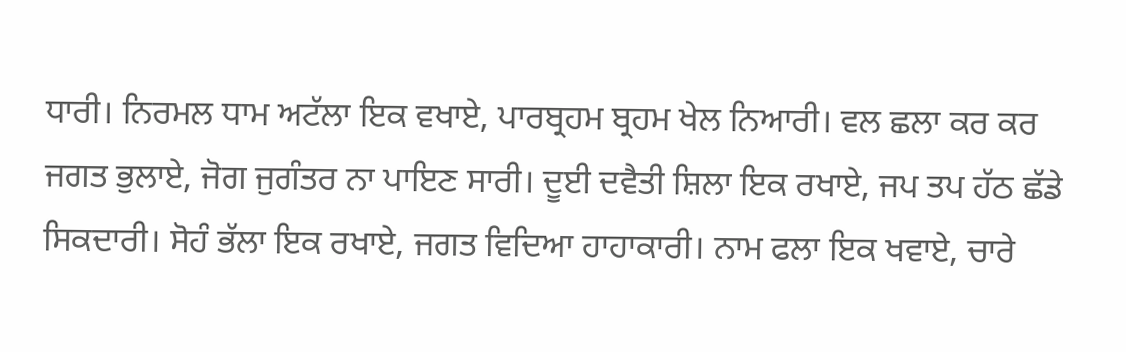ਧਾਰੀ। ਨਿਰਮਲ ਧਾਮ ਅਟੱਲਾ ਇਕ ਵਖਾਏ, ਪਾਰਬ੍ਰਹਮ ਬ੍ਰਹਮ ਖੇਲ ਨਿਆਰੀ। ਵਲ ਛਲਾ ਕਰ ਕਰ ਜਗਤ ਭੁਲਾਏ, ਜੋਗ ਜੁਗੰਤਰ ਨਾ ਪਾਇਣ ਸਾਰੀ। ਦੂਈ ਦਵੈਤੀ ਸ਼ਿਲਾ ਇਕ ਰਖਾਏ, ਜਪ ਤਪ ਹੱਠ ਛੱਡੇ ਸਿਕਦਾਰੀ। ਸੋਹੰ ਭੱਲਾ ਇਕ ਰਖਾਏ, ਜਗਤ ਵਿਦਿਆ ਹਾਹਾਕਾਰੀ। ਨਾਮ ਫਲਾ ਇਕ ਖਵਾਏ, ਚਾਰੇ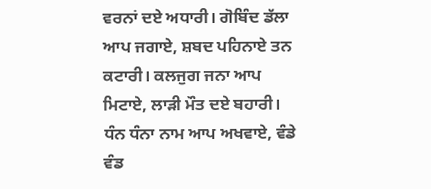ਵਰਨਾਂ ਦਏ ਅਧਾਰੀ। ਗੋਬਿੰਦ ਡੱਲਾ ਆਪ ਜਗਾਏ, ਸ਼ਬਦ ਪਹਿਨਾਏ ਤਨ ਕਟਾਰੀ। ਕਲਜੁਗ ਜਨਾ ਆਪ ਮਿਟਾਏ, ਲਾੜੀ ਮੌਤ ਦਏ ਬਹਾਰੀ। ਧੰਨ ਧੰਨਾ ਨਾਮ ਆਪ ਅਖਵਾਏ, ਵੰਡੇ ਵੰਡ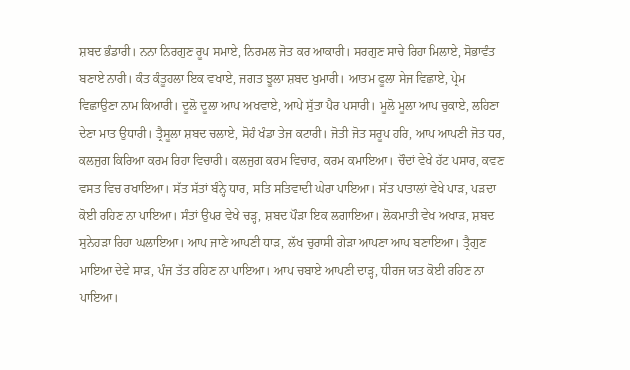ਸ਼ਬਦ ਭੰਡਾਰੀ। ਨਨਾ ਨਿਰਗੁਣ ਰੂਪ ਸਮਾਏ, ਨਿਰਮਲ ਜੋਤ ਕਰ ਆਕਾਰੀ। ਸਰਗੁਣ ਸਾਚੇ ਰਿਹਾ ਮਿਲਾਏ, ਸੋਭਾਵੰਤ ਬਣਾਏ ਨਾਰੀ। ਕੰਤ ਕੰਤੂਹਲਾ ਇਕ ਵਖਾਏ, ਜਗਤ ਝੂਲਾ ਸ਼ਬਦ ਖੁਮਾਰੀ। ਆਤਮ ਫੂਲਾ ਸੇਜ ਵਿਛਾਏ, ਪ੍ਰੇਮ ਵਿਛਾਉਣਾ ਨਾਮ ਕਿਆਰੀ। ਦੂਲੋ ਦੂਲਾ ਆਪ ਅਖਵਾਏ, ਆਪੇ ਸੁੱਤਾ ਪੈਰ ਪਸਾਰੀ। ਮੂਲੋ ਮੂਲਾ ਆਪ ਚੁਕਾਏ, ਲਹਿਣਾ ਦੇਣਾ ਮਾਤ ਉਧਾਰੀ। ਤ੍ਰੈਸੂਲਾ ਸ਼ਬਦ ਚਲਾਏ, ਸੋਹੰ ਖੰਡਾ ਤੇਜ ਕਟਾਰੀ। ਜੋਤੀ ਜੋਤ ਸਰੂਪ ਹਰਿ, ਆਪ ਆਪਣੀ ਜੋਤ ਧਰ, ਕਲਜੁਗ ਕਿਰਿਆ ਕਰਮ ਰਿਹਾ ਵਿਚਾਰੀ। ਕਲਜੁਗ ਕਰਮ ਵਿਚਾਰ, ਕਰਮ ਕਮਾਇਆ। ਚੌਦਾਂ ਵੇਖੇ ਹੱਟ ਪਸਾਰ, ਕਵਣ ਵਸਤ ਵਿਚ ਰਖਾਇਆ। ਸੱਤ ਸੱਤਾਂ ਬੰਨ੍ਹੇ ਧਾਰ, ਸਤਿ ਸਤਿਵਾਦੀ ਘੇਰਾ ਪਾਇਆ। ਸੱਤ ਪਾਤਾਲਾਂ ਵੇਖੇ ਪਾੜ, ਪੜਦਾ ਕੋਈ ਰਹਿਣ ਨਾ ਪਾਇਆ। ਸੰਤਾਂ ਉਪਰ ਵੇਖੇ ਚੜ੍ਹ, ਸ਼ਬਦ ਪੌੜਾ ਇਕ ਲਗਾਇਆ। ਲੋਕਮਾਤੀ ਵੇਖ ਅਖਾੜ, ਸ਼ਬਦ ਸੁਨੇਹੜਾ ਰਿਹਾ ਘਲਾਇਆ। ਆਪ ਜਾਣੇ ਆਪਣੀ ਧਾੜ, ਲੱਖ ਚੁਰਾਸੀ ਗੇੜਾ ਆਪਣਾ ਆਪ ਬਣਾਇਆ। ਤ੍ਰੈਗੁਣ ਮਾਇਆ ਦੇਵੇ ਸਾੜ, ਪੰਜ ਤੱਤ ਰਹਿਣ ਨਾ ਪਾਇਆ। ਆਪ ਚਬਾਏ ਆਪਣੀ ਦਾੜ੍ਹ, ਧੀਰਜ ਯਤ ਕੋਈ ਰਹਿਣ ਨਾ ਪਾਇਆ।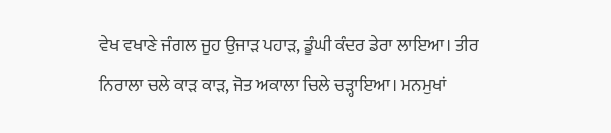ਵੇਖ ਵਖਾਣੇ ਜੰਗਲ ਜੂਹ ਉਜਾੜ ਪਹਾੜ, ਡੂੰਘੀ ਕੰਦਰ ਡੇਰਾ ਲਾਇਆ। ਤੀਰ ਨਿਰਾਲਾ ਚਲੇ ਕਾੜ ਕਾੜ, ਜੋਤ ਅਕਾਲਾ ਚਿਲੇ ਚੜ੍ਹਾਇਆ। ਮਨਮੁਖਾਂ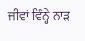ਜੀਵਾਂ ਵਿੰਨ੍ਹੇ ਨਾੜ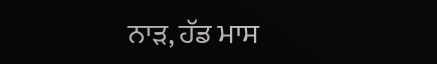ਨਾੜ, ਹੱਡ ਮਾਸ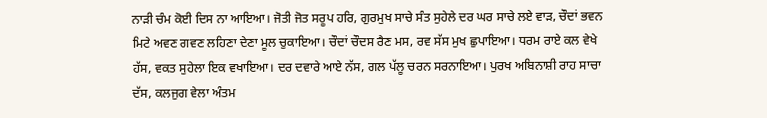ਨਾੜੀ ਚੰਮ ਕੋਈ ਦਿਸ ਨਾ ਆਇਆ। ਜੋਤੀ ਜੋਤ ਸਰੂਪ ਹਰਿ, ਗੁਰਮੁਖ ਸਾਚੇ ਸੰਤ ਸੁਹੇਲੇ ਦਰ ਘਰ ਸਾਚੇ ਲਏ ਵਾੜ, ਚੌਦਾਂ ਭਵਨ ਮਿਟੇ ਅਵਣ ਗਵਣ ਲਹਿਣਾ ਦੇਣਾ ਮੂਲ ਚੁਕਾਇਆ। ਚੌਦਾਂ ਚੌਦਸ ਰੈਣ ਮਸ, ਰਵ ਸੱਸ ਮੁਖ ਛੁਪਾਇਆ। ਧਰਮ ਰਾਏ ਕਲ ਵੇਖੇ ਹੱਸ, ਵਕਤ ਸੁਹੇਲਾ ਇਕ ਵਖਾਇਆ। ਦਰ ਦਵਾਰੇ ਆਏ ਨੱਸ, ਗਲ ਪੱਲੂ ਚਰਨ ਸਰਨਾਇਆ। ਪੁਰਖ ਅਬਿਨਾਸ਼ੀ ਰਾਹ ਸਾਚਾ ਦੱਸ, ਕਲਜੁਗ ਵੇਲਾ ਅੰਤਮ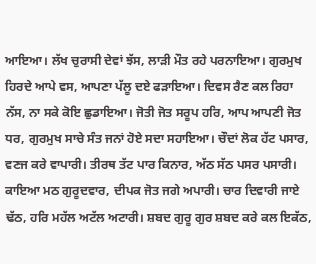ਆਇਆ। ਲੱਖ ਚੁਰਾਸੀ ਦੇਵਾਂ ਝੱਸ, ਲਾੜੀ ਮੌਤ ਰਹੇ ਪਰਨਾਇਆ। ਗੁਰਮੁਖ ਹਿਰਦੇ ਆਪੇ ਵਸ, ਆਪਣਾ ਪੱਲੂ ਦਏ ਫੜਾਇਆ। ਦਿਵਸ ਰੈਣ ਕਲ ਰਿਹਾ ਨੱਸ, ਨਾ ਸਕੇ ਕੋਇ ਛੁਡਾਇਆ। ਜੋਤੀ ਜੋਤ ਸਰੂਪ ਹਰਿ, ਆਪ ਆਪਣੀ ਜੋਤ ਧਰ, ਗੁਰਮੁਖ ਸਾਚੇ ਸੰਤ ਜਨਾਂ ਹੋਏ ਸਦਾ ਸਹਾਇਆ। ਚੌਦਾਂ ਲੋਕ ਹੱਟ ਪਸਾਰ, ਵਣਜ ਕਰੇ ਵਾਪਾਰੀ। ਤੀਰਥ ਤੱਟ ਪਾਰ ਕਿਨਾਰ, ਅੱਠ ਸੱਠ ਪਸਰ ਪਸਾਰੀ। ਕਾਇਆ ਮਠ ਗੁਰੂਦਵਾਰ, ਦੀਪਕ ਜੋਤ ਜਗੇ ਅਪਾਰੀ। ਚਾਰ ਦਿਵਾਰੀ ਜਾਏ ਢੱਠ, ਹਰਿ ਮਹੱਲ ਅਟੱਲ ਅਟਾਰੀ। ਸ਼ਬਦ ਗੁਰੂ ਗੁਰ ਸ਼ਬਦ ਕਰੇ ਕਲ ਇਕੱਠ,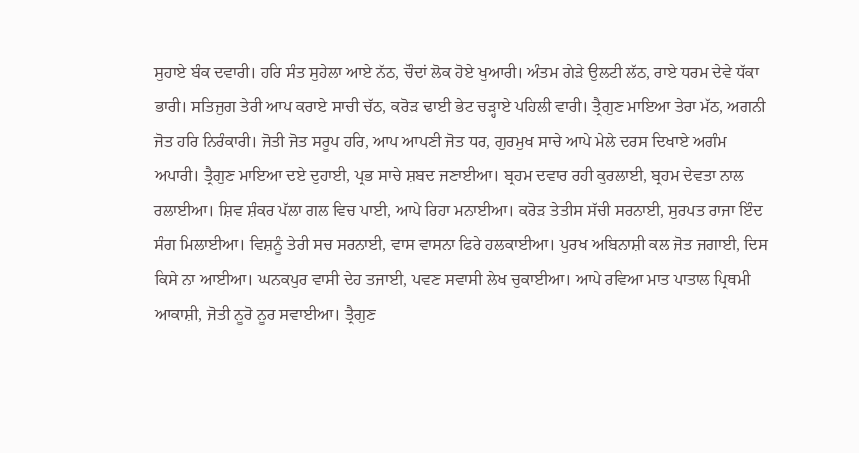ਸੁਹਾਏ ਬੰਕ ਦਵਾਰੀ। ਹਰਿ ਸੰਤ ਸੁਹੇਲਾ ਆਏ ਨੱਠ, ਚੌਦਾਂ ਲੋਕ ਹੋਏ ਖੁਆਰੀ। ਅੰਤਮ ਗੇੜੇ ਉਲਟੀ ਲੱਠ, ਰਾਏ ਧਰਮ ਦੇਵੇ ਧੱਕਾ ਭਾਰੀ। ਸਤਿਜੁਗ ਤੇਰੀ ਆਪ ਕਰਾਏ ਸਾਚੀ ਚੱਠ, ਕਰੋੜ ਢਾਈ ਭੇਟ ਚੜ੍ਹਾਏ ਪਹਿਲੀ ਵਾਰੀ। ਤ੍ਰੈਗੁਣ ਮਾਇਆ ਤੇਰਾ ਮੱਠ, ਅਗਨੀ ਜੋਤ ਹਰਿ ਨਿਰੰਕਾਰੀ। ਜੋਤੀ ਜੋਤ ਸਰੂਪ ਹਰਿ, ਆਪ ਆਪਣੀ ਜੋਤ ਧਰ, ਗੁਰਮੁਖ ਸਾਚੇ ਆਪੇ ਮੇਲੇ ਦਰਸ ਦਿਖਾਏ ਅਗੰਮ ਅਪਾਰੀ। ਤ੍ਰੈਗੁਣ ਮਾਇਆ ਦਏ ਦੁਹਾਈ, ਪ੍ਰਭ ਸਾਚੇ ਸ਼ਬਦ ਜਣਾਈਆ। ਬ੍ਰਹਮ ਦਵਾਰ ਰਹੀ ਕੁਰਲਾਈ, ਬ੍ਰਹਮ ਦੇਵਤਾ ਨਾਲ ਰਲਾਈਆ। ਸ਼ਿਵ ਸ਼ੰਕਰ ਪੱਲਾ ਗਲ ਵਿਚ ਪਾਈ, ਆਪੇ ਰਿਹਾ ਮਨਾਈਆ। ਕਰੋੜ ਤੇਤੀਸ ਸੱਚੀ ਸਰਨਾਈ, ਸੁਰਪਤ ਰਾਜਾ ਇੰਦ ਸੰਗ ਮਿਲਾਈਆ। ਵਿਸ਼ਨੂੰ ਤੇਰੀ ਸਚ ਸਰਨਾਈ, ਵਾਸ ਵਾਸਨਾ ਫਿਰੇ ਹਲਕਾਈਆ। ਪੁਰਖ ਅਬਿਨਾਸ਼ੀ ਕਲ ਜੋਤ ਜਗਾਈ, ਦਿਸ ਕਿਸੇ ਨਾ ਆਈਆ। ਘਨਕਪੁਰ ਵਾਸੀ ਦੇਹ ਤਜਾਈ, ਪਵਣ ਸਵਾਸੀ ਲੇਖ ਚੁਕਾਈਆ। ਆਪੇ ਰਵਿਆ ਮਾਤ ਪਾਤਾਲ ਪ੍ਰਿਥਮੀ ਆਕਾਸ਼ੀ, ਜੋਤੀ ਨੂਰੋ ਨੂਰ ਸਵਾਈਆ। ਤ੍ਰੈਗੁਣ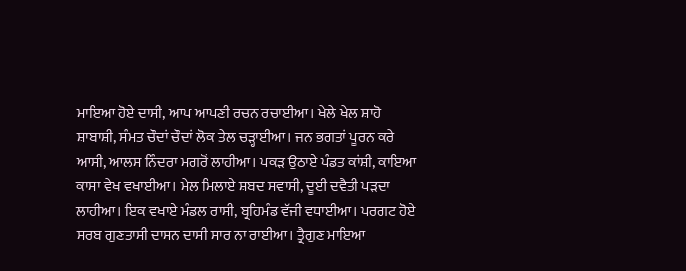ਮਾਇਆ ਹੋਏ ਦਾਸੀ, ਆਪ ਆਪਣੀ ਰਚਨ ਰਚਾਈਆ। ਖੇਲੇ ਖੇਲ ਸ਼ਾਹੋ ਸ਼ਾਬਾਸ਼ੀ, ਸੰਮਤ ਚੌਦਾਂ ਚੌਦਾਂ ਲੋਕ ਤੇਲ ਚੜ੍ਹਾਈਆ। ਜਨ ਭਗਤਾਂ ਪੂਰਨ ਕਰੇ ਆਸੀ, ਆਲਸ ਨਿੰਦਰਾ ਮਗਰੋਂ ਲਾਹੀਆ। ਪਕੜ ਉਠਾਏ ਪੰਡਤ ਕਾਂਸ਼ੀ, ਕਾਇਆ ਕਾਸਾ ਵੇਖ ਵਖਾਈਆ। ਮੇਲ ਮਿਲਾਏ ਸ਼ਬਦ ਸਵਾਸੀ, ਦੂਈ ਦਵੈਤੀ ਪੜਦਾ ਲਾਹੀਆ। ਇਕ ਵਖਾਏ ਮੰਡਲ ਰਾਸੀ, ਬ੍ਰਹਿਮੰਡ ਵੱਜੀ ਵਧਾਈਆ। ਪਰਗਟ ਹੋਏ ਸਰਬ ਗੁਣਤਾਸੀ ਦਾਸਨ ਦਾਸੀ ਸਾਰ ਨਾ ਰਾਈਆ। ਤ੍ਰੈਗੁਣ ਮਾਇਆ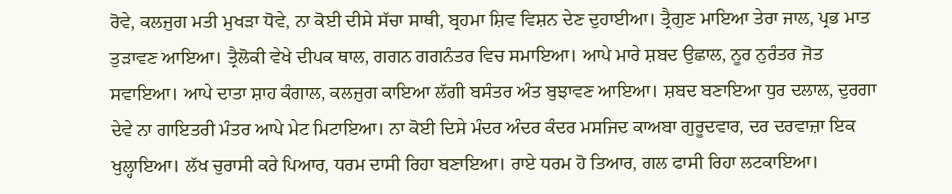ਰੋਵੇ, ਕਲਜੁਗ ਮਤੀ ਮੁਖੜਾ ਧੋਵੇ, ਨਾ ਕੋਈ ਦੀਸੇ ਸੱਚਾ ਸਾਥੀ, ਬ੍ਰਹਮਾ ਸ਼ਿਵ ਵਿਸ਼ਨ ਦੇਣ ਦੁਹਾਈਆ। ਤ੍ਰੈਗੁਣ ਮਾਇਆ ਤੇਰਾ ਜਾਲ, ਪ੍ਰਭ ਮਾਤ ਤੁੜਾਵਣ ਆਇਆ। ਤ੍ਰੈਲੋਕੀ ਵੇਖੇ ਦੀਪਕ ਥਾਲ, ਗਗਨ ਗਗਨੰਤਰ ਵਿਚ ਸਮਾਇਆ। ਆਪੇ ਮਾਰੇ ਸ਼ਬਦ ਉਛਾਲ, ਨੂਰ ਨੁਰੰਤਰ ਜੋਤ ਸਵਾਇਆ। ਆਪੇ ਦਾਤਾ ਸ਼ਾਹ ਕੰਗਾਲ, ਕਲਜੁਗ ਕਾਇਆ ਲੱਗੀ ਬਸੰਤਰ ਅੰਤ ਬੁਝਾਵਣ ਆਇਆ। ਸ਼ਬਦ ਬਣਾਇਆ ਧੁਰ ਦਲਾਲ, ਦੁਰਗਾ ਦੇਵੇ ਨਾ ਗਾਇਤਰੀ ਮੰਤਰ ਆਪੇ ਮੇਟ ਮਿਟਾਇਆ। ਨਾ ਕੋਈ ਦਿਸੇ ਮੰਦਰ ਅੰਦਰ ਕੰਦਰ ਮਸਜਿਦ ਕਾਅਬਾ ਗੁਰੂਦਵਾਰ, ਦਰ ਦਰਵਾਜ਼ਾ ਇਕ ਖੁਲ੍ਹਾਇਆ। ਲੱਖ ਚੁਰਾਸੀ ਕਰੇ ਪਿਆਰ, ਧਰਮ ਦਾਸੀ ਰਿਹਾ ਬਣਾਇਆ। ਰਾਏ ਧਰਮ ਹੋ ਤਿਆਰ, ਗਲ ਫਾਸੀ ਰਿਹਾ ਲਟਕਾਇਆ।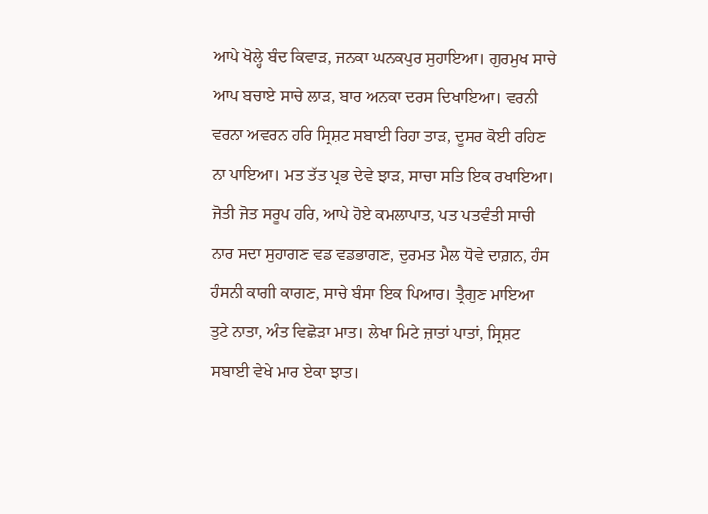ਆਪੇ ਖੋਲ੍ਹੇ ਬੰਦ ਕਿਵਾੜ, ਜਨਕਾ ਘਨਕਪੁਰ ਸੁਹਾਇਆ। ਗੁਰਮੁਖ ਸਾਚੇ ਆਪ ਬਚਾਏ ਸਾਚੇ ਲਾੜ, ਬਾਰ ਅਨਕਾ ਦਰਸ ਦਿਖਾਇਆ। ਵਰਨੀ ਵਰਨਾ ਅਵਰਨ ਹਰਿ ਸ੍ਰਿਸ਼ਟ ਸਬਾਈ ਰਿਹਾ ਤਾੜ, ਦੂਸਰ ਕੋਈ ਰਹਿਣ ਨਾ ਪਾਇਆ। ਮਤ ਤੱਤ ਪ੍ਰਭ ਦੇਵੇ ਝਾੜ, ਸਾਚਾ ਸਤਿ ਇਕ ਰਖਾਇਆ। ਜੋਤੀ ਜੋਤ ਸਰੂਪ ਹਰਿ, ਆਪੇ ਹੋਏ ਕਮਲਾਪਾਤ, ਪਤ ਪਤਵੰਤੀ ਸਾਚੀ ਨਾਰ ਸਦਾ ਸੁਹਾਗਣ ਵਡ ਵਡਭਾਗਣ, ਦੁਰਮਤ ਮੈਲ ਧੋਵੇ ਦਾਗ਼ਨ, ਹੰਸ ਹੰਸਨੀ ਕਾਗੀ ਕਾਗਣ, ਸਾਚੇ ਬੰਸਾ ਇਕ ਪਿਆਰ। ਤ੍ਰੈਗੁਣ ਮਾਇਆ ਤੁਟੇ ਨਾਤਾ, ਅੰਤ ਵਿਛੋੜਾ ਮਾਤ। ਲੇਖਾ ਮਿਟੇ ਜ਼ਾਤਾਂ ਪਾਤਾਂ, ਸ੍ਰਿਸ਼ਟ ਸਬਾਈ ਵੇਖੇ ਮਾਰ ਏਕਾ ਝਾਤ।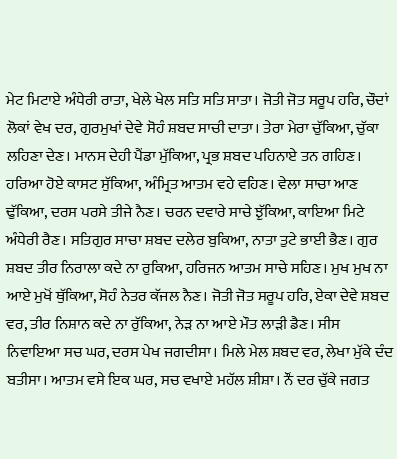ਮੇਟ ਮਿਟਾਏ ਅੰਧੇਰੀ ਰਾਤਾ, ਖੇਲੇ ਖੇਲ ਸਤਿ ਸਤਿ ਸਾਤਾ। ਜੋਤੀ ਜੋਤ ਸਰੂਪ ਹਰਿ, ਚੌਦਾਂ ਲੋਕਾਂ ਵੇਖ ਦਰ, ਗੁਰਮੁਖਾਂ ਦੇਵੇ ਸੋਹੰ ਸ਼ਬਦ ਸਾਚੀ ਦਾਤਾ। ਤੇਰਾ ਮੇਰਾ ਚੁੱਕਿਆ, ਚੁੱਕਾ ਲਹਿਣਾ ਦੇਣ। ਮਾਨਸ ਦੇਹੀ ਪੈਂਡਾ ਮੁੱਕਿਆ, ਪ੍ਰਭ ਸ਼ਬਦ ਪਹਿਨਾਏ ਤਨ ਗਹਿਣ। ਹਰਿਆ ਹੋਏ ਕਾਸਟ ਸੁੱਕਿਆ, ਅੰਮ੍ਰਿਤ ਆਤਮ ਵਹੇ ਵਹਿਣ। ਵੇਲਾ ਸਾਚਾ ਆਣ ਢੁੱਕਿਆ, ਦਰਸ ਪਰਸੇ ਤੀਜੇ ਨੈਣ। ਚਰਨ ਦਵਾਰੇ ਸਾਚੇ ਝੁੱਕਿਆ, ਕਾਇਆ ਮਿਟੇ ਅੰਧੇਰੀ ਰੈਣ। ਸਤਿਗੁਰ ਸਾਚਾ ਸ਼ਬਦ ਦਲੇਰ ਬੁਕਿਆ, ਨਾਤਾ ਤੁਟੇ ਭਾਈ ਭੈਣ। ਗੁਰ ਸ਼ਬਦ ਤੀਰ ਨਿਰਾਲਾ ਕਦੇ ਨਾ ਰੁਕਿਆ, ਹਰਿਜਨ ਆਤਮ ਸਾਚੇ ਸਹਿਣ। ਮੁਖ ਮੁਖ ਨਾ ਆਏ ਮੁਖੋਂ ਥੁੱਕਿਆ, ਸੋਹੰ ਨੇਤਰ ਕੱਜਲ ਨੈਣ। ਜੋਤੀ ਜੋਤ ਸਰੂਪ ਹਰਿ, ਏਕਾ ਦੇਵੇ ਸ਼ਬਦ ਵਰ, ਤੀਰ ਨਿਸ਼ਾਨ ਕਦੇ ਨਾ ਰੁੱਕਿਆ, ਨੇੜ ਨਾ ਆਏ ਮੌਤ ਲਾੜੀ ਡੈਣ। ਸੀਸ ਨਿਵਾਇਆ ਸਚ ਘਰ, ਦਰਸ ਪੇਖ ਜਗਦੀਸਾ। ਮਿਲੇ ਮੇਲ ਸ਼ਬਦ ਵਰ, ਲੇਖਾ ਮੁੱਕੇ ਦੰਦ ਬਤੀਸਾ। ਆਤਮ ਵਸੇ ਇਕ ਘਰ, ਸਚ ਵਖਾਏ ਮਹੱਲ ਸ਼ੀਸ਼ਾ। ਨੌਂ ਦਰ ਚੁੱਕੇ ਜਗਤ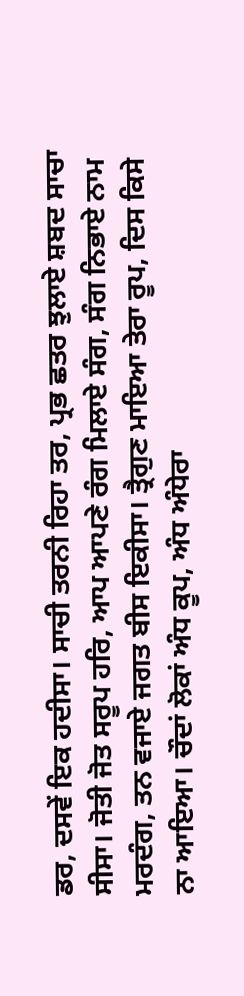ਡਰ, ਦਸਵੇਂ ਇਕ ਹਦੀਸਾ। ਸਾਚੀ ਤਰਨੀ ਰਿਹਾ ਤਰ, ਪ੍ਰਭ ਛਤਰ ਝੁਲਾਏ ਸ਼ਬਦ ਸਾਚਾ ਸੀਸਾ। ਜੋਤੀ ਜੋਤ ਸਰੂਪ ਹਰਿ, ਆਪ ਆਪਣੇ ਰੰਗ ਮਿਲਾਏ ਸੰਗ, ਸੰਗ ਨਿਭਾਏ ਨਾਮ ਮਰਦੰਗ, ਤਨ ਵਜਾਏ ਜਗਤ ਬੀਸ ਇਕੀਸਾ। ਤ੍ਰੈਗੁਣ ਮਾਇਆ ਤੇਰਾ ਰੂਪ, ਦਿਸ ਕਿਸੇ ਨਾ ਆਇਆ। ਚੌਦਾਂ ਲੋਕਾਂ ਅੰਧ ਕੂਪ, ਅੰਧ ਅੰਧੇਰਾ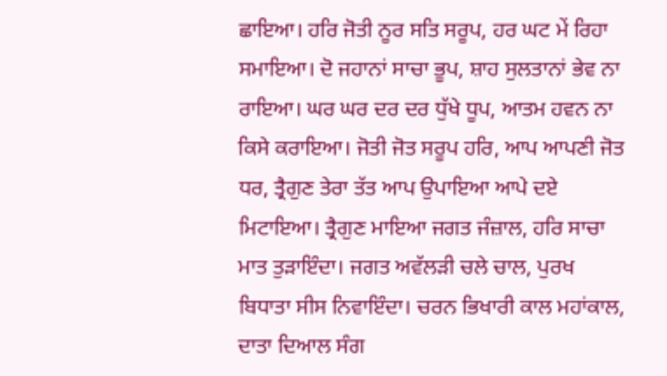ਛਾਇਆ। ਹਰਿ ਜੋਤੀ ਨੂਰ ਸਤਿ ਸਰੂਪ, ਹਰ ਘਟ ਮੇਂ ਰਿਹਾ ਸਮਾਇਆ। ਦੋ ਜਹਾਨਾਂ ਸਾਚਾ ਭੂਪ, ਸ਼ਾਹ ਸੁਲਤਾਨਾਂ ਭੇਵ ਨਾ ਰਾਇਆ। ਘਰ ਘਰ ਦਰ ਦਰ ਧੁੱਖੇ ਧੂਪ, ਆਤਮ ਹਵਨ ਨਾ ਕਿਸੇ ਕਰਾਇਆ। ਜੋਤੀ ਜੋਤ ਸਰੂਪ ਹਰਿ, ਆਪ ਆਪਣੀ ਜੋਤ ਧਰ, ਤ੍ਰੈਗੁਣ ਤੇਰਾ ਤੱਤ ਆਪ ਉਪਾਇਆ ਆਪੇ ਦਏ ਮਿਟਾਇਆ। ਤ੍ਰੈਗੁਣ ਮਾਇਆ ਜਗਤ ਜੰਜ਼ਾਲ, ਹਰਿ ਸਾਚਾ ਮਾਤ ਤੁੜਾਇੰਦਾ। ਜਗਤ ਅਵੱਲੜੀ ਚਲੇ ਚਾਲ, ਪੁਰਖ ਬਿਧਾਤਾ ਸੀਸ ਨਿਵਾਇੰਦਾ। ਚਰਨ ਭਿਖਾਰੀ ਕਾਲ ਮਹਾਂਕਾਲ, ਦਾਤਾ ਦਿਆਲ ਸੰਗ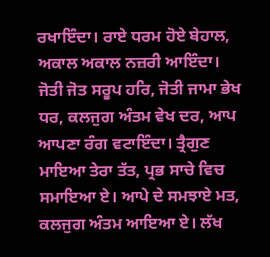ਰਖਾਇੰਦਾ। ਰਾਏ ਧਰਮ ਹੋਏ ਬੇਹਾਲ, ਅਕਾਲ ਅਕਾਲ ਨਜ਼ਰੀ ਆਇੰਦਾ। ਜੋਤੀ ਜੋਤ ਸਰੂਪ ਹਰਿ, ਜੋਤੀ ਜਾਮਾ ਭੇਖ ਧਰ, ਕਲਜੁਗ ਅੰਤਮ ਵੇਖ ਦਰ, ਆਪ ਆਪਣਾ ਰੰਗ ਵਟਾਇੰਦਾ। ਤ੍ਰੈਗੁਣ ਮਾਇਆ ਤੇਰਾ ਤੱਤ, ਪ੍ਰਭ ਸਾਚੇ ਵਿਚ ਸਮਾਇਆ ਏ। ਆਪੇ ਦੇ ਸਮਝਾਏ ਮਤ, ਕਲਜੁਗ ਅੰਤਮ ਆਇਆ ਏ। ਲੱਖ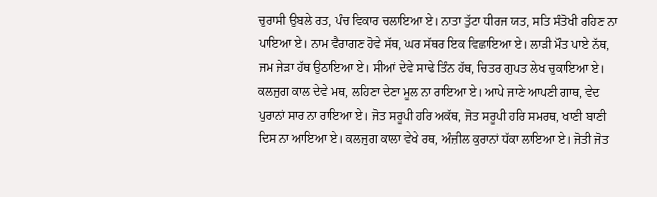ਚੁਰਾਸੀ ਉਬਲੇ ਰਤ, ਪੰਚ ਵਿਕਾਰ ਚਲਾਇਆ ਏ। ਨਾਤਾ ਤੁੱਟਾ ਧੀਰਜ ਯਤ, ਸਤਿ ਸੰਤੋਖੀ ਰਹਿਣ ਨਾ ਪਾਇਆ ਏ। ਨਾਮ ਵੈਰਾਗਣ ਹੋਵੇ ਸੱਥ, ਘਰ ਸੱਥਰ ਇਕ ਵਿਛਾਇਆ ਏ। ਲਾੜੀ ਮੌਤ ਪਾਏ ਨੱਥ, ਜਮ ਜੇੜਾ ਹੱਥ ਉਠਾਇਆ ਏ। ਸੀਆਂ ਦੇਵੇ ਸਾਢੇ ਤਿੰਨ ਹੱਥ, ਚਿਤਰ ਗੁਪਤ ਲੇਖ ਚੁਕਾਇਆ ਏ। ਕਲਜੁਗ ਕਾਲ ਦੇਵੇ ਮਥ, ਲਹਿਣਾ ਦੇਣਾ ਮੂਲ ਨਾ ਰਾਇਆ ਏ। ਆਪੇ ਜਾਣੇ ਆਪਣੀ ਗਾਥ, ਵੇਦ ਪੁਰਾਨਾਂ ਸਾਰ ਨਾ ਰਾਇਆ ਏ। ਜੋਤ ਸਰੂਪੀ ਹਰਿ ਅਕੱਥ, ਜੋਤ ਸਰੂਪੀ ਹਰਿ ਸਮਰਥ, ਖਾਣੀ ਬਾਣੀ ਦਿਸ ਨਾ ਆਇਆ ਏ। ਕਲਜੁਗ ਕਾਲਾ ਵੇਖੇ ਰਥ, ਅੰਜ਼ੀਲ ਕੁਰਾਨਾਂ ਧੱਕਾ ਲਾਇਆ ਏ। ਜੋਤੀ ਜੋਤ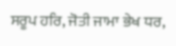ਸਰੂਪ ਹਰਿ, ਜੋਤੀ ਜਾਮਾ ਭੇਖ ਧਰ,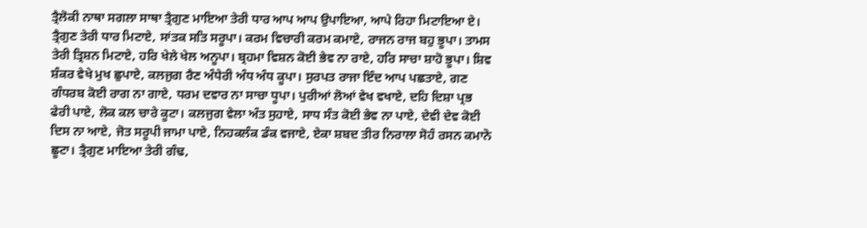ਤ੍ਰੈਲੋਕੀ ਨਾਥਾ ਸਗਲਾ ਸਾਥਾ ਤ੍ਰੈਗੁਣ ਮਾਇਆ ਤੇਰੀ ਧਾਰ ਆਪ ਆਪ ਉਪਾਇਆ, ਆਪੇ ਰਿਹਾ ਮਿਟਾਇਆ ਏ। ਤ੍ਰੈਗੁਣ ਤੇਰੀ ਧਾਰ ਮਿਟਾਏ, ਸਾਂਤਕ ਸਤਿ ਸਰੂਪਾ। ਕਰਮ ਵਿਚਾਰੀ ਕਰਮ ਕਮਾਏ, ਰਾਜਨ ਰਾਜ ਬਹੁ ਭੂਪਾ। ਤਾਮਸ ਤੇਰੀ ਤ੍ਰਿਸ਼ਨ ਮਿਟਾਏ, ਹਰਿ ਖੇਲੇ ਖੇਲ ਅਨੂਪਾ। ਬ੍ਰਹਮਾ ਵਿਸ਼ਨ ਕੋਈ ਭੇਵ ਨਾ ਰਾਏ, ਹਰਿ ਸਾਚਾ ਸ਼ਾਹੋ ਭੂਪਾ। ਸ਼ਿਵ ਸ਼ੰਕਰ ਵੇਖੇ ਮੁਖ ਛੁਪਾਏ, ਕਲਜੁਗ ਰੈਣ ਅੰਧੇਰੀ ਅੰਧ ਅੰਧ ਕੂਪਾ। ਸੁਰਪਤ ਰਾਜਾ ਇੰਦ ਆਪ ਪਛਤਾਏ, ਗਣ ਗੰਧਰਬ ਕੋਈ ਰਾਗ ਨਾ ਗਾਏ, ਧਰਮ ਦਵਾਰ ਨਾ ਸਾਚਾ ਧੂਪਾ। ਪੁਰੀਆਂ ਲੋਆਂ ਵੇਖ ਵਖਾਏ, ਦਹਿ ਦਿਸ਼ਾ ਪ੍ਰਭ ਫੇਰੀ ਪਾਏ, ਲੋਕ ਕਲ ਚਾਰੇ ਕੂਟਾ। ਕਲਜੁਗ ਵੇਲਾ ਅੰਤ ਸੁਹਾਏ, ਸਾਧ ਸੰਤ ਕੋਈ ਭੇਵ ਨਾ ਪਾਏ, ਦੇਵੀ ਦੇਵ ਕੋਈ ਦਿਸ ਨਾ ਆਏ, ਜੋਤ ਸਰੂਪੀ ਜਾਮਾ ਪਾਏ, ਨਿਹਕਲੰਕ ਡੰਕ ਵਜਾਏ, ਏਕਾ ਸ਼ਬਦ ਤੀਰ ਨਿਰਾਲਾ ਸੋਹੰ ਰਸਨ ਕਮਾਨੋ ਛੂਟਾ। ਤ੍ਰੈਗੁਣ ਮਾਇਆ ਤੇਰੀ ਗੰਢ,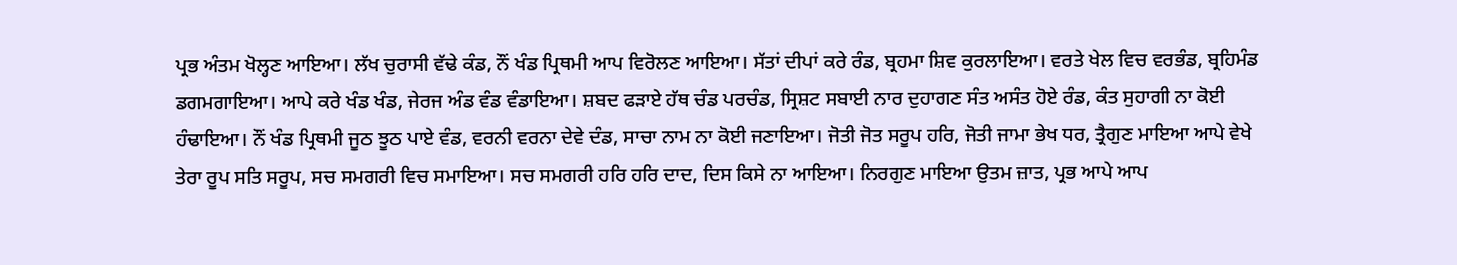ਪ੍ਰਭ ਅੰਤਮ ਖੋਲ੍ਹਣ ਆਇਆ। ਲੱਖ ਚੁਰਾਸੀ ਵੱਢੇ ਕੰਡ, ਨੌਂ ਖੰਡ ਪ੍ਰਿਥਮੀ ਆਪ ਵਿਰੋਲਣ ਆਇਆ। ਸੱਤਾਂ ਦੀਪਾਂ ਕਰੇ ਰੰਡ, ਬ੍ਰਹਮਾ ਸ਼ਿਵ ਕੁਰਲਾਇਆ। ਵਰਤੇ ਖੇਲ ਵਿਚ ਵਰਭੰਡ, ਬ੍ਰਹਿਮੰਡ ਡਗਮਗਾਇਆ। ਆਪੇ ਕਰੇ ਖੰਡ ਖੰਡ, ਜੇਰਜ ਅੰਡ ਵੰਡ ਵੰਡਾਇਆ। ਸ਼ਬਦ ਫੜਾਏ ਹੱਥ ਚੰਡ ਪਰਚੰਡ, ਸ੍ਰਿਸ਼ਟ ਸਬਾਈ ਨਾਰ ਦੁਹਾਗਣ ਸੰਤ ਅਸੰਤ ਹੋਏ ਰੰਡ, ਕੰਤ ਸੁਹਾਗੀ ਨਾ ਕੋਈ ਹੰਢਾਇਆ। ਨੌਂ ਖੰਡ ਪ੍ਰਿਥਮੀ ਜੂਠ ਝੂਠ ਪਾਏ ਵੰਡ, ਵਰਨੀ ਵਰਨਾ ਦੇਵੇ ਦੰਡ, ਸਾਚਾ ਨਾਮ ਨਾ ਕੋਈ ਜਣਾਇਆ। ਜੋਤੀ ਜੋਤ ਸਰੂਪ ਹਰਿ, ਜੋਤੀ ਜਾਮਾ ਭੇਖ ਧਰ, ਤ੍ਰੈਗੁਣ ਮਾਇਆ ਆਪੇ ਵੇਖੇ ਤੇਰਾ ਰੂਪ ਸਤਿ ਸਰੂਪ, ਸਚ ਸਮਗਰੀ ਵਿਚ ਸਮਾਇਆ। ਸਚ ਸਮਗਰੀ ਹਰਿ ਹਰਿ ਦਾਦ, ਦਿਸ ਕਿਸੇ ਨਾ ਆਇਆ। ਨਿਰਗੁਣ ਮਾਇਆ ਉਤਮ ਜ਼ਾਤ, ਪ੍ਰਭ ਆਪੇ ਆਪ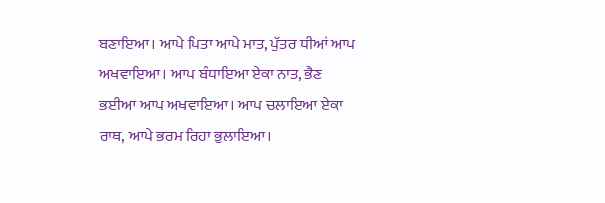ਬਣਾਇਆ। ਆਪੇ ਪਿਤਾ ਆਪੇ ਮਾਤ, ਪੁੱਤਰ ਧੀਆਂ ਆਪ ਅਖਵਾਇਆ। ਆਪ ਬੰਧਾਇਆ ਏਕਾ ਨਾਤ, ਭੈਣ ਭਈਆ ਆਪ ਅਖਵਾਇਆ। ਆਪ ਚਲਾਇਆ ਏਕਾ ਰਾਥ, ਆਪੇ ਭਰਮ ਰਿਹਾ ਭੁਲਾਇਆ।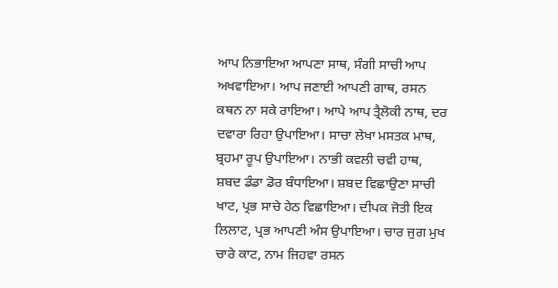ਆਪ ਨਿਭਾਇਆ ਆਪਣਾ ਸਾਥ, ਸੰਗੀ ਸਾਚੀ ਆਪ ਅਖਵਾਇਆ। ਆਪ ਜਣਾਈ ਆਪਣੀ ਗਾਥ, ਰਸਨ ਕਥਨ ਨਾ ਸਕੇ ਰਾਇਆ। ਆਪੇ ਆਪ ਤ੍ਰੈਲੋਕੀ ਨਾਥ, ਦਰ ਦਵਾਰਾ ਰਿਹਾ ਉਪਾਇਆ। ਸਾਚਾ ਲੇਖਾ ਮਸਤਕ ਮਾਥ, ਬ੍ਰਹਮਾ ਰੂਪ ਉਪਾਇਆ। ਨਾਭੀ ਕਵਲੀ ਚਵੀ ਹਾਥ, ਸ਼ਬਦ ਡੰਡਾ ਡੋਰ ਬੰਧਾਇਆ। ਸ਼ਬਦ ਵਿਛਾਉਣਾ ਸਾਚੀ ਖਾਟ, ਪ੍ਰਭ ਸਾਚੇ ਹੇਠ ਵਿਛਾਇਆ। ਦੀਪਕ ਜੋਤੀ ਇਕ ਲਿਲਾਟ, ਪ੍ਰਭ ਆਪਣੀ ਅੰਸ ਉਪਾਇਆ। ਚਾਰ ਜੁਗ ਮੁਖ ਚਾਰੇ ਕਾਟ, ਨਾਮ ਜਿਹਵਾ ਰਸਨ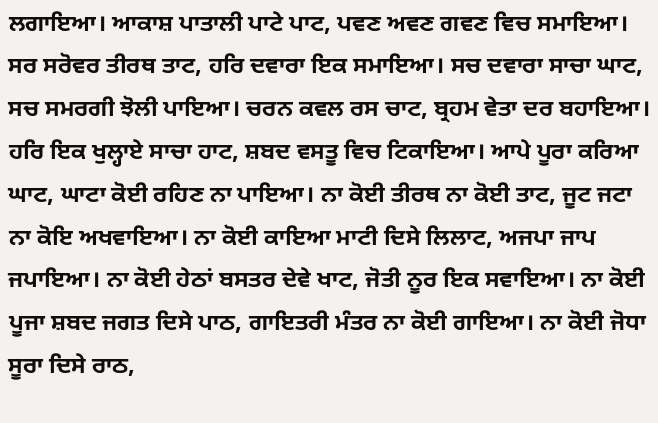ਲਗਾਇਆ। ਆਕਾਸ਼ ਪਾਤਾਲੀ ਪਾਟੇ ਪਾਟ, ਪਵਣ ਅਵਣ ਗਵਣ ਵਿਚ ਸਮਾਇਆ। ਸਰ ਸਰੋਵਰ ਤੀਰਥ ਤਾਟ, ਹਰਿ ਦਵਾਰਾ ਇਕ ਸਮਾਇਆ। ਸਚ ਦਵਾਰਾ ਸਾਚਾ ਘਾਟ, ਸਚ ਸਮਰਗੀ ਝੋਲੀ ਪਾਇਆ। ਚਰਨ ਕਵਲ ਰਸ ਚਾਟ, ਬ੍ਰਹਮ ਵੇਤਾ ਦਰ ਬਹਾਇਆ। ਹਰਿ ਇਕ ਖੁਲ੍ਹਾਏ ਸਾਚਾ ਹਾਟ, ਸ਼ਬਦ ਵਸਤੂ ਵਿਚ ਟਿਕਾਇਆ। ਆਪੇ ਪੂਰਾ ਕਰਿਆ ਘਾਟ, ਘਾਟਾ ਕੋਈ ਰਹਿਣ ਨਾ ਪਾਇਆ। ਨਾ ਕੋਈ ਤੀਰਥ ਨਾ ਕੋਈ ਤਾਟ, ਜੂਟ ਜਟਾ ਨਾ ਕੋਇ ਅਖਵਾਇਆ। ਨਾ ਕੋਈ ਕਾਇਆ ਮਾਟੀ ਦਿਸੇ ਲਿਲਾਟ, ਅਜਪਾ ਜਾਪ ਜਪਾਇਆ। ਨਾ ਕੋਈ ਹੇਠਾਂ ਬਸਤਰ ਦੇਵੇ ਖਾਟ, ਜੋਤੀ ਨੂਰ ਇਕ ਸਵਾਇਆ। ਨਾ ਕੋਈ ਪੂਜਾ ਸ਼ਬਦ ਜਗਤ ਦਿਸੇ ਪਾਠ, ਗਾਇਤਰੀ ਮੰਤਰ ਨਾ ਕੋਈ ਗਾਇਆ। ਨਾ ਕੋਈ ਜੋਧਾ ਸੂਰਾ ਦਿਸੇ ਰਾਠ,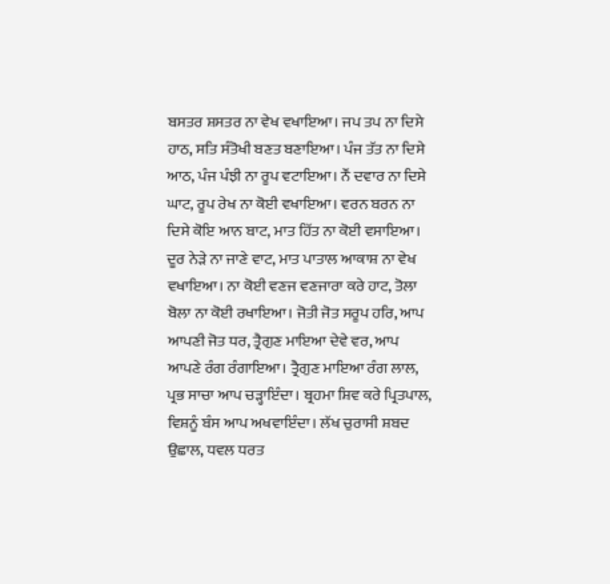ਬਸਤਰ ਸ਼ਸਤਰ ਨਾ ਵੇਖ ਵਖਾਇਆ। ਜਪ ਤਪ ਨਾ ਦਿਸੇ ਹਾਠ, ਸਤਿ ਸੰਤੋਖੀ ਬਣਤ ਬਣਾਇਆ। ਪੰਜ ਤੱਤ ਨਾ ਦਿਸੇ ਆਠ, ਪੰਜ ਪੰਝੀ ਨਾ ਰੂਪ ਵਟਾਇਆ। ਨੌਂ ਦਵਾਰ ਨਾ ਦਿਸੇ ਘਾਟ, ਰੂਪ ਰੇਖ ਨਾ ਕੋਈ ਵਖਾਇਆ। ਵਰਨ ਬਰਨ ਨਾ ਦਿਸੇ ਕੋਇ ਆਨ ਬਾਟ, ਮਾਤ ਹਿੱਤ ਨਾ ਕੋਈ ਵਸਾਇਆ। ਦੂਰ ਨੇੜੇ ਨਾ ਜਾਣੇ ਵਾਟ, ਮਾਤ ਪਾਤਾਲ ਆਕਾਸ਼ ਨਾ ਵੇਖ ਵਖਾਇਆ। ਨਾ ਕੋਈ ਵਣਜ ਵਣਜਾਰਾ ਕਰੇ ਹਾਟ, ਤੋਲਾ ਬੋਲਾ ਨਾ ਕੋਈ ਰਖਾਇਆ। ਜੋਤੀ ਜੋਤ ਸਰੂਪ ਹਰਿ, ਆਪ ਆਪਣੀ ਜੋਤ ਧਰ, ਤ੍ਰੈਗੁਣ ਮਾਇਆ ਦੇਵੇ ਵਰ, ਆਪ ਆਪਣੇ ਰੰਗ ਰੰਗਾਇਆ। ਤ੍ਰੈਗੁਣ ਮਾਇਆ ਰੰਗ ਲਾਲ, ਪ੍ਰਭ ਸਾਚਾ ਆਪ ਚੜ੍ਹਾਇੰਦਾ। ਬ੍ਰਹਮਾ ਸ਼ਿਵ ਕਰੇ ਪ੍ਰਿਤਪਾਲ, ਵਿਸ਼ਨੂੰ ਬੰਸ ਆਪ ਅਖਵਾਇੰਦਾ। ਲੱਖ ਚੁਰਾਸੀ ਸ਼ਬਦ ਉਛਾਲ, ਧਵਲ ਧਰਤ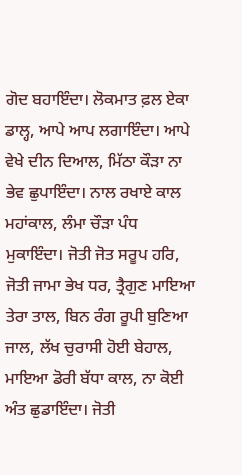ਗੋਦ ਬਹਾਇੰਦਾ। ਲੋਕਮਾਤ ਫ਼ਲ ਏਕਾ ਡਾਲ੍ਹ, ਆਪੇ ਆਪ ਲਗਾਇੰਦਾ। ਆਪੇ ਵੇਖੇ ਦੀਨ ਦਿਆਲ, ਮਿੱਠਾ ਕੌੜਾ ਨਾ ਭੇਵ ਛੁਪਾਇੰਦਾ। ਨਾਲ ਰਖਾਏ ਕਾਲ ਮਹਾਂਕਾਲ, ਲੰਮਾ ਚੌੜਾ ਪੰਧ ਮੁਕਾਇੰਦਾ। ਜੋਤੀ ਜੋਤ ਸਰੂਪ ਹਰਿ, ਜੋਤੀ ਜਾਮਾ ਭੇਖ ਧਰ, ਤ੍ਰੈਗੁਣ ਮਾਇਆ ਤੇਰਾ ਤਾਲ, ਬਿਨ ਰੰਗ ਰੂਪੀ ਬੁਣਿਆ ਜਾਲ, ਲੱਖ ਚੁਰਾਸੀ ਹੋਈ ਬੇਹਾਲ, ਮਾਇਆ ਡੋਰੀ ਬੱਧਾ ਕਾਲ, ਨਾ ਕੋਈ ਅੰਤ ਛੁਡਾਇੰਦਾ। ਜੋਤੀ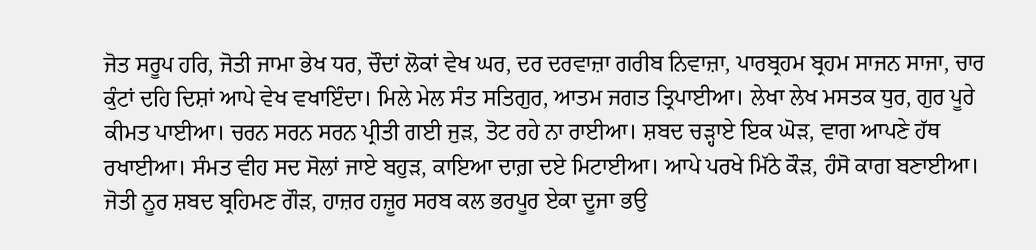ਜੋਤ ਸਰੂਪ ਹਰਿ, ਜੋਤੀ ਜਾਮਾ ਭੇਖ ਧਰ, ਚੌਦਾਂ ਲੋਕਾਂ ਵੇਖ ਘਰ, ਦਰ ਦਰਵਾਜ਼ਾ ਗਰੀਬ ਨਿਵਾਜ਼ਾ, ਪਾਰਬ੍ਰਹਮ ਬ੍ਰਹਮ ਸਾਜਨ ਸਾਜਾ, ਚਾਰ ਕੁੰਟਾਂ ਦਹਿ ਦਿਸ਼ਾਂ ਆਪੇ ਵੇਖ ਵਖਾਇੰਦਾ। ਮਿਲੇ ਮੇਲ ਸੰਤ ਸਤਿਗੁਰ, ਆਤਮ ਜਗਤ ਤ੍ਰਿਪਾਈਆ। ਲੇਖਾ ਲੇਖ ਮਸਤਕ ਧੁਰ, ਗੁਰ ਪੂਰੇ ਕੀਮਤ ਪਾਈਆ। ਚਰਨ ਸਰਨ ਸਰਨ ਪ੍ਰੀਤੀ ਗਈ ਜੁੜ, ਤੋਟ ਰਹੇ ਨਾ ਰਾਈਆ। ਸ਼ਬਦ ਚੜ੍ਹਾਏ ਇਕ ਘੋੜ, ਵਾਗ ਆਪਣੇ ਹੱਥ ਰਖਾਈਆ। ਸੰਮਤ ਵੀਹ ਸਦ ਸੋਲਾਂ ਜਾਏ ਬਹੁੜ, ਕਾਇਆ ਦਾਗ਼ ਦਏ ਮਿਟਾਈਆ। ਆਪੇ ਪਰਖੇ ਮਿੱਠੇ ਕੌੜ, ਹੰਸੋ ਕਾਗ ਬਣਾਈਆ। ਜੋਤੀ ਨੂਰ ਸ਼ਬਦ ਬ੍ਰਹਿਮਣ ਗੌੜ, ਹਾਜ਼ਰ ਹਜ਼ੂਰ ਸਰਬ ਕਲ ਭਰਪੂਰ ਏਕਾ ਦੂਜਾ ਭਉ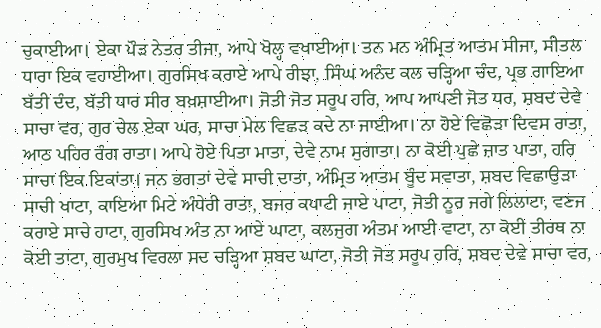ਚੁਕਾਈਆ। ਏਕਾ ਪੌੜ ਨੇਤਰ ਤੀਜਾ, ਆਪੇ ਖੋਲ੍ਹ ਵਖਾਈਆ। ਤਨ ਮਨ ਅੰਮ੍ਰਿਤ ਆਤਮ ਸੀਜਾ, ਸੀਤਲ ਧਾਰਾ ਇਕ ਵਹਾਈਆ। ਗੁਰਸਿਖ ਕਰਾਏ ਆਪੇ ਰੀਝਾ, ਸਿੰਘ ਅਨੰਦ ਕਲ ਚੜ੍ਹਿਆ ਚੰਦ, ਪ੍ਰਭ ਗਾਇਆ ਬੱਤੀ ਦੰਦ, ਬੱਤੀ ਧਾਰ ਸੀਰ ਬਖ਼ਸ਼ਾਈਆ। ਜੋਤੀ ਜੋਤ ਸਰੂਪ ਹਰਿ, ਆਪ ਆਪਣੀ ਜੋਤ ਧਰ, ਸ਼ਬਦ ਦੇਵੇ ਸਾਚਾ ਵਰ, ਗੁਰ ਚੇਲ ਏਕਾ ਘਰ, ਸਾਚਾ ਮੇਲ ਵਿਛੜ ਕਦੇ ਨਾ ਜਾਈਆ। ਨਾ ਹੋਏ ਵਿਛੋੜਾ ਦਿਵਸ ਰਾਤਾ, ਆਠ ਪਹਿਰ ਰੰਗ ਰਾਤਾ। ਆਪੇ ਹੋਏ ਪਿਤਾ ਮਾਤਾ, ਦੇਵੇ ਨਾਮ ਸੁਗਾਤਾ। ਨਾ ਕੋਈ ਪੁਛੇ ਜ਼ਾਤ ਪਾਤਾ, ਹਰਿ ਸਾਚਾ ਇਕ ਇਕਾਂਤਾ। ਜਨ ਭਗਤਾਂ ਦੇਵੇ ਸਾਚੀ ਦਾਤਾ, ਅੰਮ੍ਰਿਤ ਆਤਮ ਬੂੰਦ ਸਵਾਤਾ, ਸ਼ਬਦ ਵਿਛਾਉੜਾ ਸਾਚੀ ਖਾਟਾ, ਕਾਇਆ ਮਿਟੇ ਅੰਧੇਰੀ ਰਾਤਾ, ਬਜਰ ਕਪਾਟੀ ਜਾਏ ਪਾਟਾ, ਜੋਤੀ ਨੂਰ ਜਗੇ ਲਿਲਾਟਾ, ਵਣਜ ਕਰਾਏ ਸਾਚੇ ਹਾਟਾ, ਗੁਰਸਿਖ ਅੰਤ ਨਾ ਆਏ ਘਾਟਾ, ਕਲਜੁਗ ਅੰਤਮ ਆਈ ਵਾਟਾ, ਨਾ ਕੋਈ ਤੀਰਥ ਨਾ ਕੋਈ ਤਾਟਾ, ਗੁਰਮੁਖ ਵਿਰਲਾ ਸਦ ਚੜ੍ਹਿਆ ਸ਼ਬਦ ਘਾਟਾ, ਜੋਤੀ ਜੋਤ ਸਰੂਪ ਹਰਿ, ਸ਼ਬਦ ਦੇਵੇ ਸਾਚਾ ਵਰ,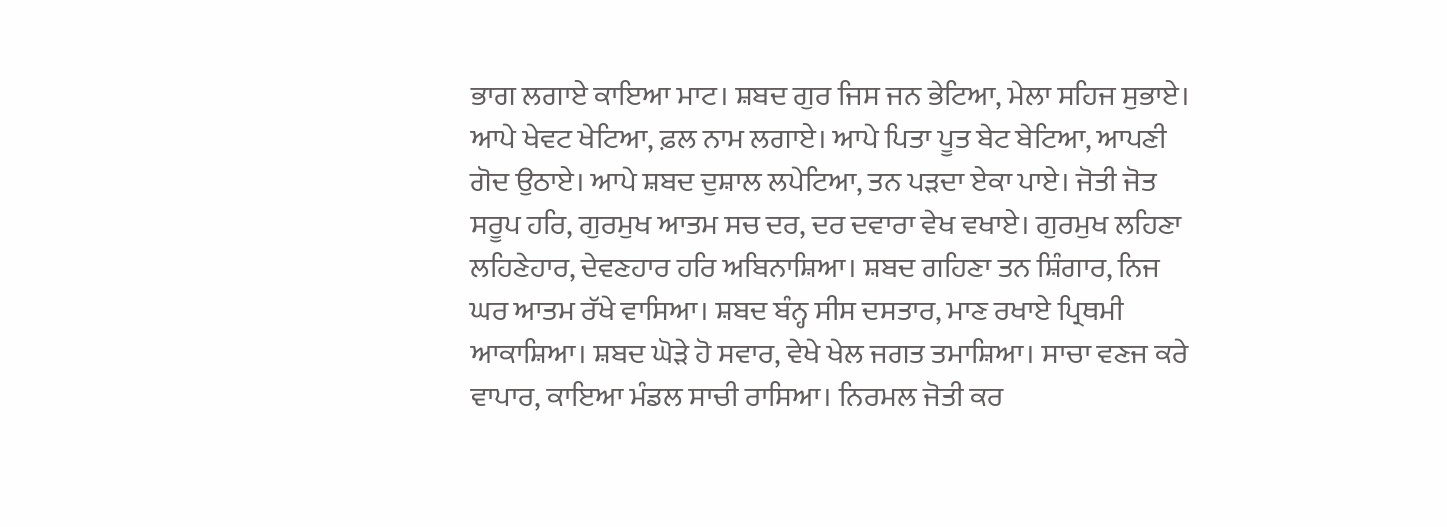ਭਾਗ ਲਗਾਏ ਕਾਇਆ ਮਾਟ। ਸ਼ਬਦ ਗੁਰ ਜਿਸ ਜਨ ਭੇਟਿਆ, ਮੇਲਾ ਸਹਿਜ ਸੁਭਾਏ। ਆਪੇ ਖੇਵਟ ਖੇਟਿਆ, ਫ਼ਲ ਨਾਮ ਲਗਾਏ। ਆਪੇ ਪਿਤਾ ਪੂਤ ਬੇਟ ਬੇਟਿਆ, ਆਪਣੀ ਗੋਦ ਉਠਾਏ। ਆਪੇ ਸ਼ਬਦ ਦੁਸ਼ਾਲ ਲਪੇਟਿਆ, ਤਨ ਪੜਦਾ ਏਕਾ ਪਾਏ। ਜੋਤੀ ਜੋਤ ਸਰੂਪ ਹਰਿ, ਗੁਰਮੁਖ ਆਤਮ ਸਚ ਦਰ, ਦਰ ਦਵਾਰਾ ਵੇਖ ਵਖਾਏ। ਗੁਰਮੁਖ ਲਹਿਣਾ ਲਹਿਣੇਹਾਰ, ਦੇਵਣਹਾਰ ਹਰਿ ਅਬਿਨਾਸ਼ਿਆ। ਸ਼ਬਦ ਗਹਿਣਾ ਤਨ ਸ਼ਿੰਗਾਰ, ਨਿਜ ਘਰ ਆਤਮ ਰੱਖੇ ਵਾਸਿਆ। ਸ਼ਬਦ ਬੰਨ੍ਹ ਸੀਸ ਦਸਤਾਰ, ਮਾਣ ਰਖਾਏ ਪ੍ਰਿਥਮੀ ਆਕਾਸ਼ਿਆ। ਸ਼ਬਦ ਘੋੜੇ ਹੋ ਸਵਾਰ, ਵੇਖੇ ਖੇਲ ਜਗਤ ਤਮਾਸ਼ਿਆ। ਸਾਚਾ ਵਣਜ ਕਰੇ ਵਾਪਾਰ, ਕਾਇਆ ਮੰਡਲ ਸਾਚੀ ਰਾਸਿਆ। ਨਿਰਮਲ ਜੋਤੀ ਕਰ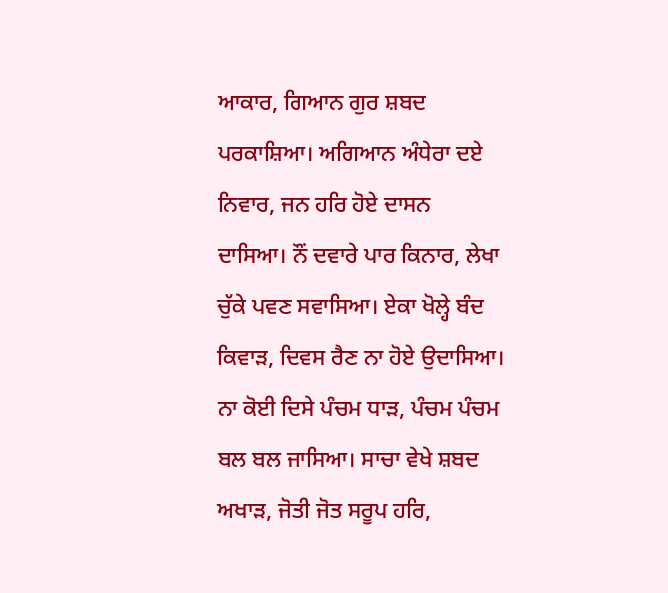ਆਕਾਰ, ਗਿਆਨ ਗੁਰ ਸ਼ਬਦ ਪਰਕਾਸ਼ਿਆ। ਅਗਿਆਨ ਅੰਧੇਰਾ ਦਏ ਨਿਵਾਰ, ਜਨ ਹਰਿ ਹੋਏ ਦਾਸਨ ਦਾਸਿਆ। ਨੌਂ ਦਵਾਰੇ ਪਾਰ ਕਿਨਾਰ, ਲੇਖਾ ਚੁੱਕੇ ਪਵਣ ਸਵਾਸਿਆ। ਏਕਾ ਖੋਲ੍ਹੇ ਬੰਦ ਕਿਵਾੜ, ਦਿਵਸ ਰੈਣ ਨਾ ਹੋਏ ਉਦਾਸਿਆ। ਨਾ ਕੋਈ ਦਿਸੇ ਪੰਚਮ ਧਾੜ, ਪੰਚਮ ਪੰਚਮ ਬਲ ਬਲ ਜਾਸਿਆ। ਸਾਚਾ ਵੇਖੇ ਸ਼ਬਦ ਅਖਾੜ, ਜੋਤੀ ਜੋਤ ਸਰੂਪ ਹਰਿ,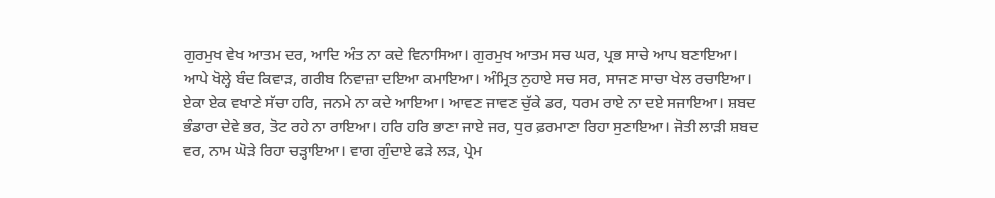ਗੁਰਮੁਖ ਵੇਖ ਆਤਮ ਦਰ, ਆਦਿ ਅੰਤ ਨਾ ਕਦੇ ਵਿਨਾਸਿਆ। ਗੁਰਮੁਖ ਆਤਮ ਸਚ ਘਰ, ਪ੍ਰਭ ਸਾਚੇ ਆਪ ਬਣਾਇਆ। ਆਪੇ ਖੋਲ੍ਹੇ ਬੰਦ ਕਿਵਾੜ, ਗਰੀਬ ਨਿਵਾਜ਼ਾ ਦਇਆ ਕਮਾਇਆ। ਅੰਮ੍ਰਿਤ ਨੁਹਾਏ ਸਚ ਸਰ, ਸਾਜਣ ਸਾਚਾ ਖੇਲ ਰਚਾਇਆ। ਏਕਾ ਏਕ ਵਖਾਣੇ ਸੱਚਾ ਹਰਿ, ਜਨਮੇ ਨਾ ਕਦੇ ਆਇਆ। ਆਵਣ ਜਾਵਣ ਚੁੱਕੇ ਡਰ, ਧਰਮ ਰਾਏ ਨਾ ਦਏ ਸਜਾਇਆ। ਸ਼ਬਦ ਭੰਡਾਰਾ ਦੇਵੇ ਭਰ, ਤੋਟ ਰਹੇ ਨਾ ਰਾਇਆ। ਹਰਿ ਹਰਿ ਭਾਣਾ ਜਾਏ ਜਰ, ਧੁਰ ਫ਼ਰਮਾਣਾ ਰਿਹਾ ਸੁਣਾਇਆ। ਜੋਤੀ ਲਾੜੀ ਸ਼ਬਦ ਵਰ, ਨਾਮ ਘੋੜੇ ਰਿਹਾ ਚੜ੍ਹਾਇਆ। ਵਾਗ ਗੁੰਦਾਏ ਫੜੇ ਲੜ, ਪ੍ਰੇਮ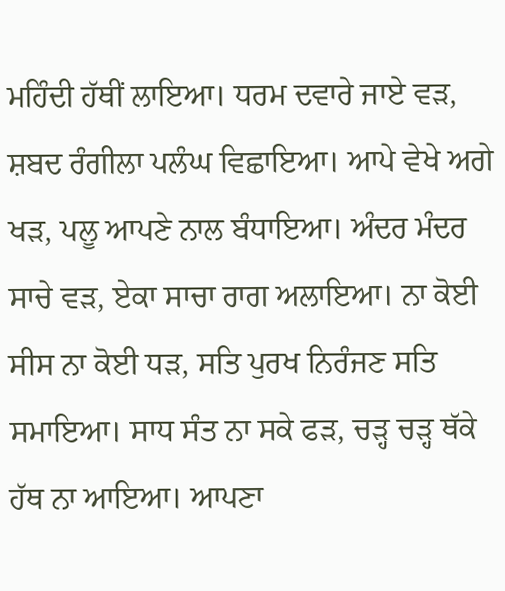ਮਹਿੰਦੀ ਹੱਥੀਂ ਲਾਇਆ। ਧਰਮ ਦਵਾਰੇ ਜਾਏ ਵੜ, ਸ਼ਬਦ ਰੰਗੀਲਾ ਪਲੰਘ ਵਿਛਾਇਆ। ਆਪੇ ਵੇਖੇ ਅਗੇ ਖੜ, ਪਲੂ ਆਪਣੇ ਨਾਲ ਬੰਧਾਇਆ। ਅੰਦਰ ਮੰਦਰ ਸਾਚੇ ਵੜ, ਏਕਾ ਸਾਚਾ ਰਾਗ ਅਲਾਇਆ। ਨਾ ਕੋਈ ਸੀਸ ਨਾ ਕੋਈ ਧੜ, ਸਤਿ ਪੁਰਖ ਨਿਰੰਜਣ ਸਤਿ ਸਮਾਇਆ। ਸਾਧ ਸੰਤ ਨਾ ਸਕੇ ਫੜ, ਚੜ੍ਹ ਚੜ੍ਹ ਥੱਕੇ ਹੱਥ ਨਾ ਆਇਆ। ਆਪਣਾ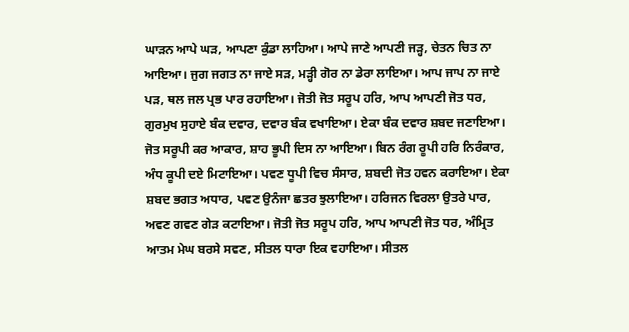ਘਾੜਨ ਆਪੇ ਘੜ, ਆਪਣਾ ਕੁੰਡਾ ਲਾਹਿਆ। ਆਪੇ ਜਾਣੇ ਆਪਣੀ ਜੜ੍ਹ, ਚੇਤਨ ਚਿਤ ਨਾ ਆਇਆ। ਜੁਗ ਜਗਤ ਨਾ ਜਾਏ ਸੜ, ਮੜ੍ਹੀ ਗੋਰ ਨਾ ਡੇਰਾ ਲਾਇਆ। ਆਪ ਜਾਪ ਨਾ ਜਾਏ ਪੜ, ਥਲ ਜਲ ਪ੍ਰਭ ਪਾਰ ਰਹਾਇਆ। ਜੋਤੀ ਜੋਤ ਸਰੂਪ ਹਰਿ, ਆਪ ਆਪਣੀ ਜੋਤ ਧਰ, ਗੁਰਮੁਖ ਸੁਹਾਏ ਬੰਕ ਦਵਾਰ, ਦਵਾਰ ਬੰਕ ਵਖਾਇਆ। ਏਕਾ ਬੰਕ ਦਵਾਰ ਸ਼ਬਦ ਜਣਾਇਆ। ਜੋਤ ਸਰੂਪੀ ਕਰ ਆਕਾਰ, ਸ਼ਾਹ ਭੂਪੀ ਦਿਸ ਨਾ ਆਇਆ। ਬਿਨ ਰੰਗ ਰੂਪੀ ਹਰਿ ਨਿਰੰਕਾਰ, ਅੰਧ ਕੂਪੀ ਦਏ ਮਿਟਾਇਆ। ਪਵਣ ਧੂਪੀ ਵਿਚ ਸੰਸਾਰ, ਸ਼ਬਦੀ ਜੋਤ ਹਵਨ ਕਰਾਇਆ। ਏਕਾ ਸ਼ਬਦ ਭਗਤ ਅਧਾਰ, ਪਵਣ ਉਨੰਜਾ ਛਤਰ ਝੁਲਾਇਆ। ਹਰਿਜਨ ਵਿਰਲਾ ਉਤਰੇ ਪਾਰ, ਅਵਣ ਗਵਣ ਗੇੜ ਕਟਾਇਆ। ਜੋਤੀ ਜੋਤ ਸਰੂਪ ਹਰਿ, ਆਪ ਆਪਣੀ ਜੋਤ ਧਰ, ਅੰਮ੍ਰਿਤ ਆਤਮ ਮੇਘ ਬਰਸੇ ਸਵਣ, ਸੀਤਲ ਧਾਰਾ ਇਕ ਵਹਾਇਆ। ਸੀਤਲ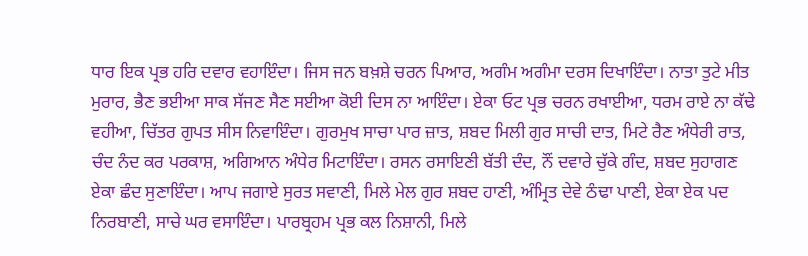ਧਾਰ ਇਕ ਪ੍ਰਭ ਹਰਿ ਦਵਾਰ ਵਹਾਇੰਦਾ। ਜਿਸ ਜਨ ਬਖ਼ਸ਼ੇ ਚਰਨ ਪਿਆਰ, ਅਗੰਮ ਅਗੰਮਾ ਦਰਸ ਦਿਖਾਇੰਦਾ। ਨਾਤਾ ਤੁਟੇ ਮੀਤ ਮੁਰਾਰ, ਭੈਣ ਭਈਆ ਸਾਕ ਸੱਜਣ ਸੈਣ ਸਈਆ ਕੋਈ ਦਿਸ ਨਾ ਆਇੰਦਾ। ਏਕਾ ਓਟ ਪ੍ਰਭ ਚਰਨ ਰਖਾਈਆ, ਧਰਮ ਰਾਏ ਨਾ ਕੱਢੇ ਵਹੀਆ, ਚਿੱਤਰ ਗੁਪਤ ਸੀਸ ਨਿਵਾਇੰਦਾ। ਗੁਰਮੁਖ ਸਾਚਾ ਪਾਰ ਜ਼ਾਤ, ਸ਼ਬਦ ਮਿਲੀ ਗੁਰ ਸਾਚੀ ਦਾਤ, ਮਿਟੇ ਰੈਣ ਅੰਧੇਰੀ ਰਾਤ, ਚੰਦ ਨੰਦ ਕਰ ਪਰਕਾਸ਼, ਅਗਿਆਨ ਅੰਧੇਰ ਮਿਟਾਇੰਦਾ। ਰਸਨ ਰਸਾਇਣੀ ਬੱਤੀ ਦੰਦ, ਨੌਂ ਦਵਾਰੇ ਚੁੱਕੇ ਗੰਦ, ਸ਼ਬਦ ਸੁਹਾਗਣ ਏਕਾ ਛੰਦ ਸੁਣਾਇੰਦਾ। ਆਪ ਜਗਾਏ ਸੁਰਤ ਸਵਾਣੀ, ਮਿਲੇ ਮੇਲ ਗੁਰ ਸ਼ਬਦ ਹਾਣੀ, ਅੰਮ੍ਰਿਤ ਦੇਵੇ ਠੰਢਾ ਪਾਣੀ, ਏਕਾ ਏਕ ਪਦ ਨਿਰਬਾਣੀ, ਸਾਚੇ ਘਰ ਵਸਾਇੰਦਾ। ਪਾਰਬ੍ਰਹਮ ਪ੍ਰਭ ਕਲ ਨਿਸ਼ਾਨੀ, ਮਿਲੇ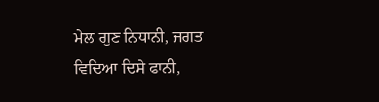ਮੇਲ ਗੁਣ ਨਿਧਾਨੀ, ਜਗਤ ਵਿਦਿਆ ਦਿਸੇ ਫਾਨੀ,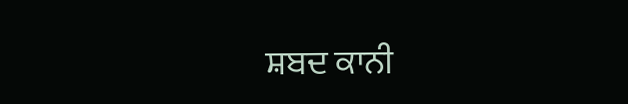ਸ਼ਬਦ ਕਾਨੀ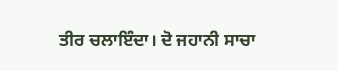ਤੀਰ ਚਲਾਇੰਦਾ। ਦੋ ਜਹਾਨੀ ਸਾਚਾ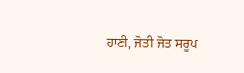ਹਾਣੀ, ਜੋਤੀ ਜੋਤ ਸਰੂਪ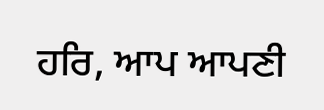ਹਰਿ, ਆਪ ਆਪਣੀ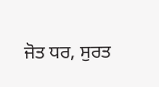ਜੋਤ ਧਰ, ਸੁਰਤ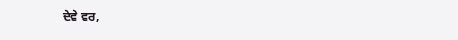ਦੇਵੇ ਵਰ,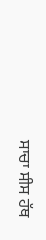ਸਾਚਾ ਸੀਸ ਹੱਥ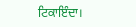ਟਿਕਾਇੰਦਾ।